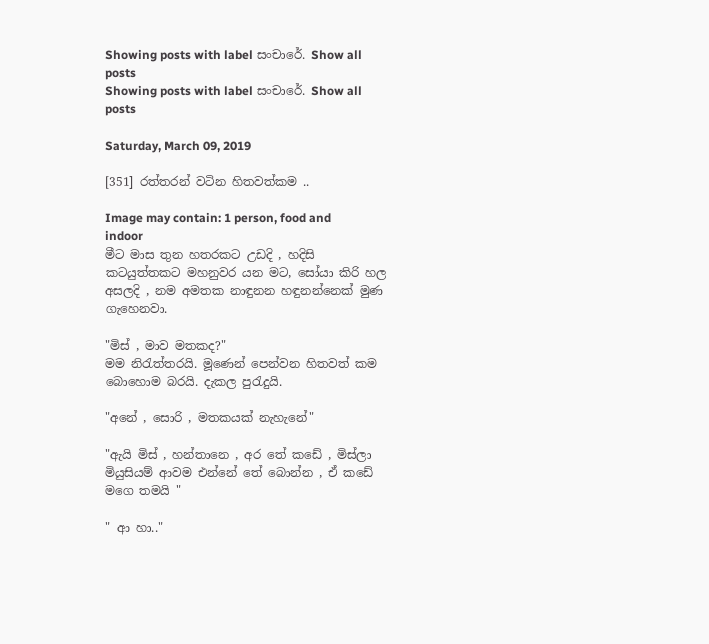Showing posts with label සංචාරේ. Show all posts
Showing posts with label සංචාරේ. Show all posts

Saturday, March 09, 2019

[351] රත්තරන් වටින හිතවත්කම ..

Image may contain: 1 person, food and indoor
මීට මාස තුන හතරකට උඩදි , හදිසි කටයුත්තකට මහනුවර යන මට, සෝයා කිරි හල අසලදි , නම අමතක නාඳුනන හඳුනන්නෙක් මුණ ගැහෙනවා.

"මිස් , මාව මතකද?"
මම නිරැත්තරයි. මූණෙන් පෙන්වන හිතවත් කම බොහොම බරයි. දැකල පුරැදුයි.

"අනේ , සොරි , මතකයක් නැහැනේ"

"ඇයි මිස් , හන්තානෙ , අර තේ කඩේ , මිස්ලා මියුසියම් ආවම එන්නේ තේ බොන්න , ඒ කඩේ මගෙ තමයි "

" ආ හා.."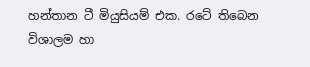හන්තාන ටී මියුසියම් එක. රටේ තිබෙන විශාලම හා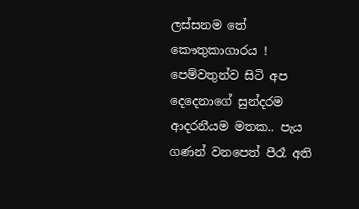ලස්සනම තේ කෞතුකාගාරය ! පෙම්වතුන්ව සිටි අප දෙදෙනාගේ සුන්දරම ආදරනීයම මතක.. පැය ගණන් වනපෙත් පීරෑ අති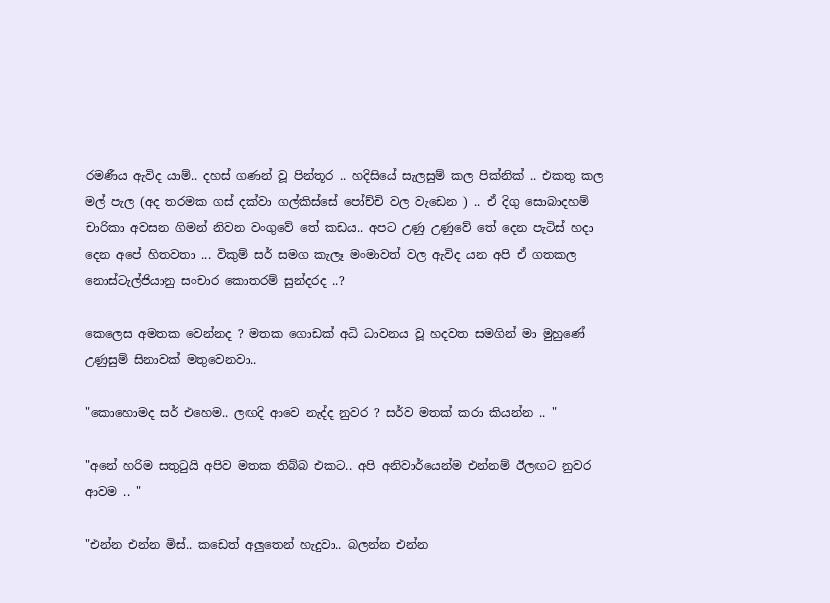රමණීය ඇවිද යාම්.. දහස් ගණන් වූ පින්තූර .. හදිසියේ සැලසුම් කල පික්නික් .. එකතු කල මල් පැල (අද තරමක ගස් දක්වා ගල්කිස්සේ පෝච්චි වල වැඩෙන ) .. ඒ දිගු සොබාදහම් චාරිකා අවසන ගිමන් නිවන වංගුවේ තේ කඩය.. අපට උණු උණුවේ තේ දෙන පැටිස් හදා දෙන අපේ හිතවතා ... විකුම් සර් සමග කැලෑ මංමාවත් වල ඇවිද යන අපි ඒ ගතකල නොස්ටැල්ජියානු සංචාර කොතරම් සුන්දරද ..?

කෙලෙස අමතක වෙන්නද ? මතක ගොඩක් අධි ධාවනය වූ හදවත සමගින් මා මුහුණේ උණුසුම් සිනාවක් මතුවෙනවා..

"කොහොමද සර් එහෙම.. ලඟදි ආවෙ නැද්ද නුවර ? සර්ව මතක් කරා කියන්න .. "

"අනේ හරිම සතුටුයි අපිව මතක තිබ්බ එකට.. අපි අනිවාර්යෙන්ම එන්නම් ඊලඟට නුවර ආවම .. "

"එන්න එන්න මිස්.. කඩෙත් අලුතෙන් හැදුවා.. බලන්න එන්න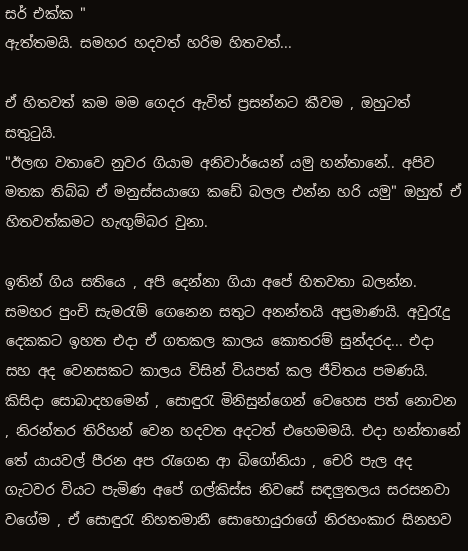සර් එක්ක "
ඇත්තමයි. සමහර හදවත් හරිම හිතවත්...

ඒ හිතවත් කම මම ගෙදර ඇවිත් ප්‍රසන්නට කීවම , ඔහුටත් සතුටුයි.
"ඊලඟ වතාවෙ නුවර ගියාම අනිවාර්යෙන් යමු හන්තානේ.. අපිව මතක තිබ්බ ඒ මනුස්සයාගෙ කඩේ බලල එන්න හරි යමු" ඔහුත් ඒ හිතවත්කමට හැඟුම්බර වුනා.

ඉතින් ගිය සතියෙ , අපි දෙන්නා ගියා අපේ හිතවතා බලන්න. සමහර පුංචි සැමරැම් ගෙනෙන සතුට අනන්තයි අප්‍රමාණයි. අවුරැදු දෙකකට ඉහත එදා ඒ ගතකල කාලය කොතරම් සුන්දරද... එදා සහ අද වෙනසකට කාලය විසින් වියපත් කල ජීවිතය පමණයි. කිසිදා සොබාදහමෙන් , සොඳුරැ මිනිසුන්ගෙන් වෙහෙස පත් නොවන , නිරන්තර තිරිහන් වෙන හදවත අදටත් එහෙමමයි. එදා හන්තානේ තේ යායවල් පීරන අප රැගෙන ආ බිගෝනියා , චෙරි පැල අද ගැටවර වියට පැමිණ අපේ ගල්කිස්ස නිවසේ සඳලුතලය සරසනවා වගේම , ඒ සොඳුරැ නිහතමානී සොහොයුරාගේ නිරහංකාර සිනහව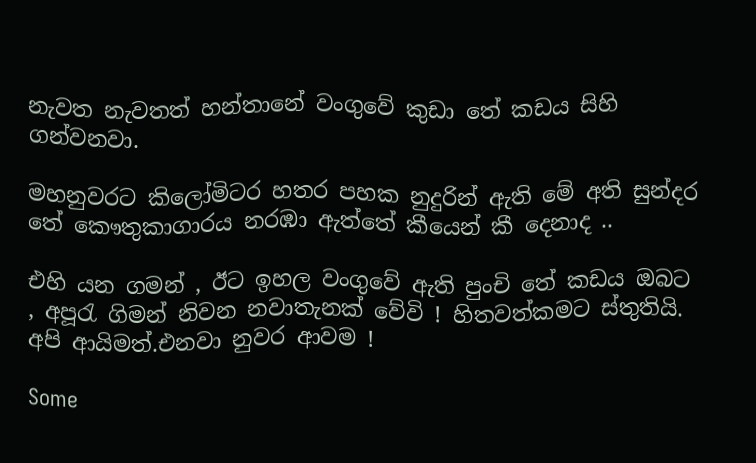නැවත නැවතත් හන්තානේ වංගුවේ කුඩා තේ කඩය සිහි ගන්වනවා.

මහනුවරට කිලෝමිටර හතර පහක නුදුරින් ඇති මේ අති සුන්දර තේ කෞතුකාගාරය නරඹා ඇත්තේ කීයෙන් කී දෙනාද ..

එහි යන ගමන් , ඊට ඉහල වංගුවේ ඇති පුංචි තේ කඩය ඔබට , අපූරැ ගිමන් නිවන නවාතැනක් වේවි ! හිතවත්කමට ස්තුතියි. අපි ආයිමත්.එනවා නුවර ආවම !

Some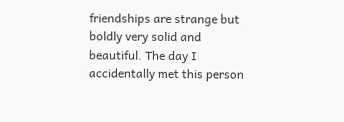friendships are strange but boldly very solid and beautiful. The day I accidentally met this person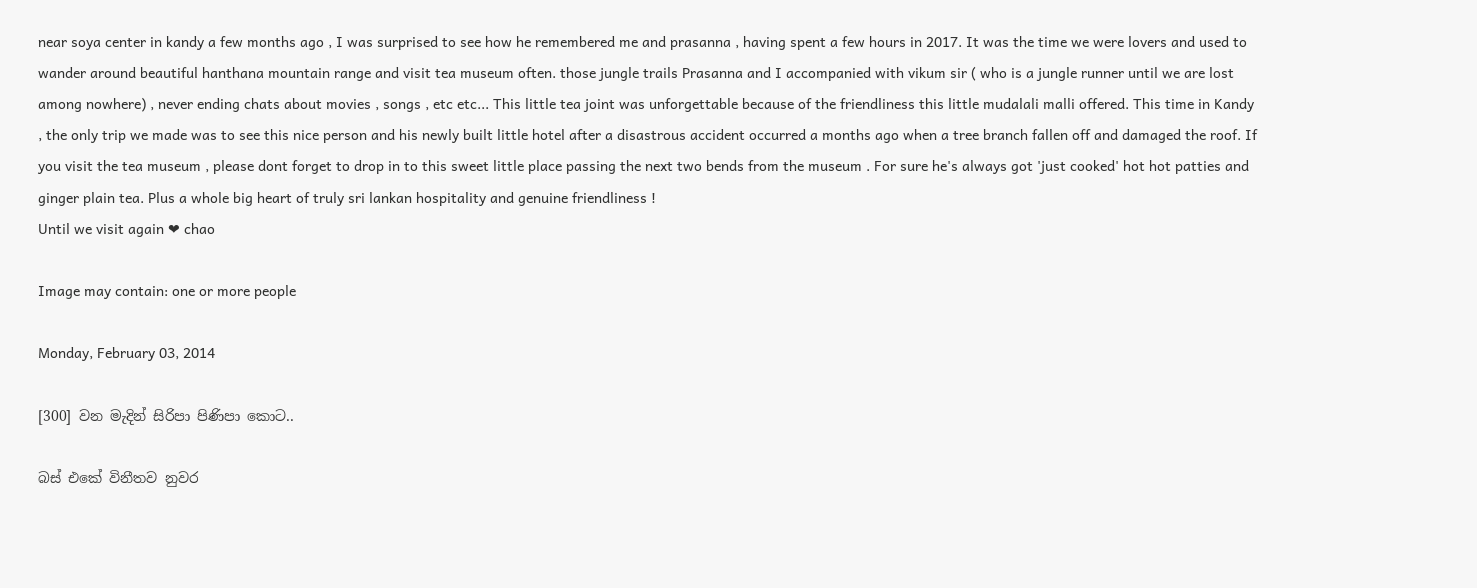near soya center in kandy a few months ago , I was surprised to see how he remembered me and prasanna , having spent a few hours in 2017. It was the time we were lovers and used to wander around beautiful hanthana mountain range and visit tea museum often. those jungle trails Prasanna and I accompanied with vikum sir ( who is a jungle runner until we are lost among nowhere) , never ending chats about movies , songs , etc etc... This little tea joint was unforgettable because of the friendliness this little mudalali malli offered. This time in Kandy , the only trip we made was to see this nice person and his newly built little hotel after a disastrous accident occurred a months ago when a tree branch fallen off and damaged the roof. If you visit the tea museum , please dont forget to drop in to this sweet little place passing the next two bends from the museum . For sure he's always got 'just cooked' hot hot patties and ginger plain tea. Plus a whole big heart of truly sri lankan hospitality and genuine friendliness !
Until we visit again ❤ chao

Image may contain: one or more people

Monday, February 03, 2014

[300] වන මැදින් සිරිපා පිණිපා කොට..

බස් එකේ විනීතව නුවර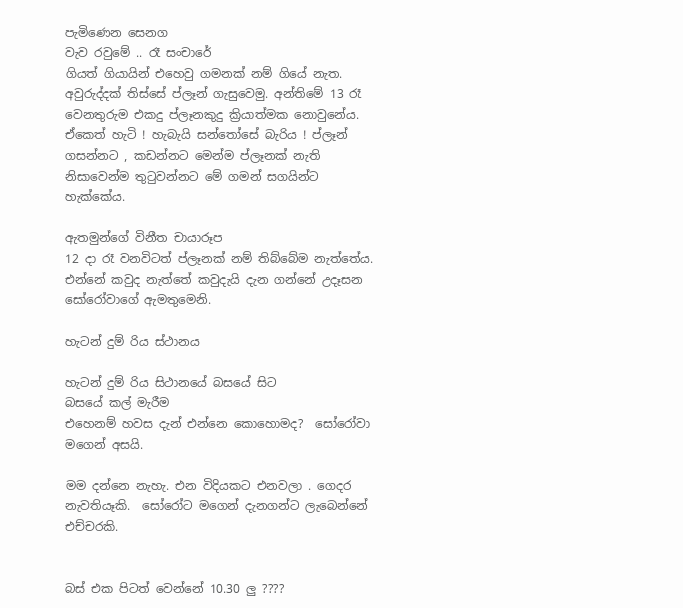පැමිණෙන සෙනග
වැව රවුමේ .. රෑ සංචාරේ
ගියත් ගියායින් එහෙවු ගමනක් නම් ගියේ නැත. අවුරුද්දක් තිස්සේ ප්ලෑන් ගැසුවෙමු. අන්තිමේ 13 රෑ වෙනතුරුම එකදු ප්ලෑනකුදු ක්‍රියාත්මක නොවුනේය. ඒකෙත් හැටි ! හැබැයි සන්තෝසේ බැරිය ! ප්ලෑන් ගසන්නට , කඩන්නට මෙන්ම ප්ලෑනක් නැති නිසාවෙන්ම තුටුවන්නට මේ ගමන් සගයින්ට හැක්කේය.

ඇතමුන්ගේ විනීත චායාරූප
12 දා රෑ වනවිටත් ප්ලෑනක් නම් තිබ්බේම නැත්තේය. එන්නේ කවුද නැත්තේ කවුදැයි දැන ගන්නේ උදෑසන සෝරෝවාගේ ඇමතුමෙනි.

හැටන් දුම් රිය ස්ථානය

හැටන් දුම් රිය සිථානයේ බසයේ සිට
බසයේ කල් මැරීම
එහෙනම් හවස දැන් එන්නෙ කොහොමද?  සෝරෝවා මගෙන් අසයි.

මම දන්නෙ නැහැ. එන විදියකට එනවලා . ගෙදර නැවතියෑකි.  සෝරෝට මගෙන් දැනගන්ට ලැබෙන්නේ එච්චරකි.


බස් එක පිටත් වෙන්නේ 10.30 ලු ????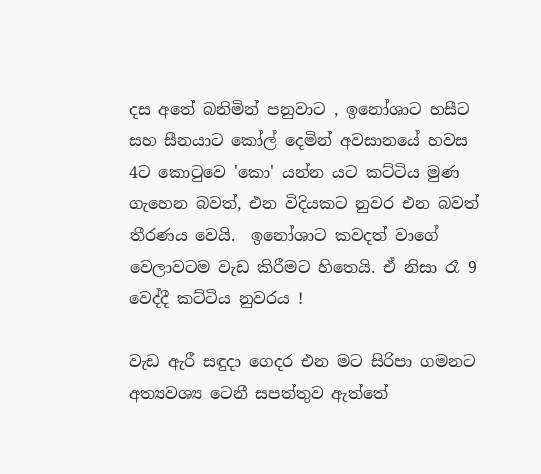දස අතේ බනිමින් පනුවාට , ඉනෝශාට හසීට සහ සීනයාට කෝල් දෙමින් අවසානයේ හවස 4ට කොටුවෙ 'කො' යන්න යට කට්ටිය මුණ ගැහෙන බවත්, එන විදියකට නුවර එන බවත් තීරණය වෙයි.  ඉනෝශාට කවදත් වාගේ වෙලාවටම වැඩ කිරීමට හිතෙයි. ඒ නිසා රෑ 9 වෙද්දී කට්ටිය නුවරය !

වැඩ ඇරී සඳුදා ගෙදර එන මට සිරිපා ගමනට අත්‍යවශ්‍ය ටෙනී සපත්තුව ඇත්තේ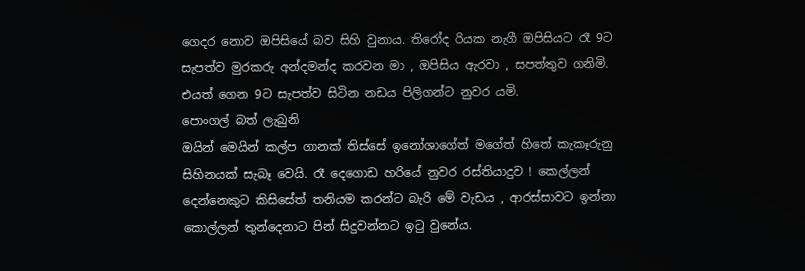ගෙදර නොව ඔපිසියේ බව සිහි වුනාය. තිරෝද රියක නැගී ඔපිසියට රෑ 9ට සැපත්ව මුරකරු අන්දමන්ද කරවන මා , ඔපිසිය ඇරවා , සපත්තුව ගනිමි.  එයත් ගෙන 9ට සැපත්ව සිටින නඩය පිලිගන්ට නුවර යමි.
පොංගල් බත් ලැබුනි
ඔයින් මෙයින් කල්ප ගානක් තිස්සේ ඉනෝශාගේත් මගේත් හිතේ කැකෑරුනු සිහිනයක් සැබෑ වෙයි. රෑ දෙගොඩ හරියේ නුවර රස්තියාදුව ! කෙල්ලන් දෙන්නෙකුට කිසිසේත් තනියම කරන්ට බැරි මේ වැඩය , ආරස්සාවට ඉන්නා කොල්ලන් තුන්දෙනාට පින් සිදුවන්නට ඉටු වුනේය.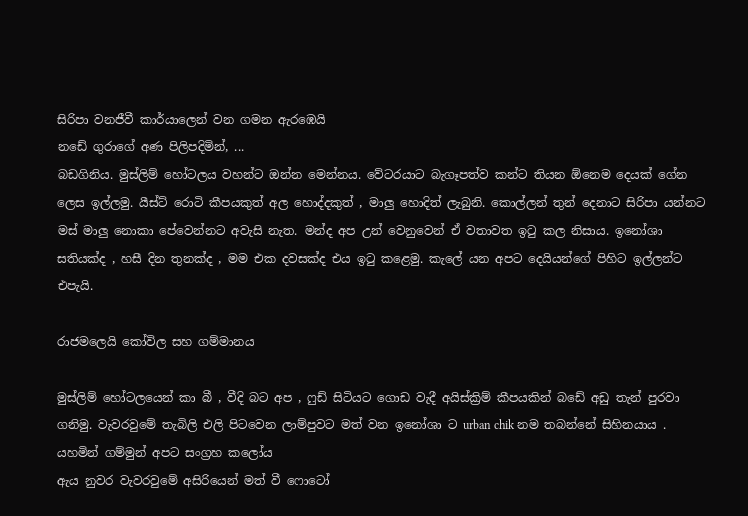සිරිපා වනජීවී කාර්යාලෙන් වන ගමන ඇරඹෙයි
නඩේ ගුරාගේ අණ පිලිපදිමින්, ...
බඩගිනිය. මුස්ලිම් හෝටලය වහන්ට ඔන්න මෙන්නය. වේටරයාට බැගෑපත්ව කන්ට තියන ඕනෙම දෙයක් ගේන ලෙස ඉල්ලමු. යීස්ට් රොටි කීපයකුත් අල හොද්දකුත් , මාලු හොදිත් ලැබුනි. කොල්ලන් තුන් දෙනාට සිරිපා යන්නට මස් මාලු නොකා පේවෙන්නට අවැසි නැත. මන්ද අප උන් වෙනුවෙන් ඒ වතාවත ඉටු කල නිසාය. ඉනෝශා සතියක්ද , හසී දින තුනක්ද , මම එක දවසක්ද එය ඉටු කළෙමු. කැලේ යන අපට දෙයියන්ගේ පිහිට ඉල්ලන්ට එපැයි.

රාජමලෙයි කෝවිල සහ ගම්මානය

මුස්ලිම් හෝටලයෙන් කා බී , වීදි බට අප , ෆුඩ් සිටියට ගොඩ වැදී අයිස්ක්‍රිම් කීපයකින් බඩේ අඩු තැන් පුරවා ගනිමු. වැවරවුමේ තැබිලි එලි පිටවෙන ලාම්පුවට මත් වන ඉනෝශා ට urban chik නම තබන්නේ සිහිනයාය .
යහමින් ගම්මුන් අපට සංග්‍රහ කලෝය
ඇය නුවර වැවරවුමේ අසිරියෙන් මත් වී ෆොටෝ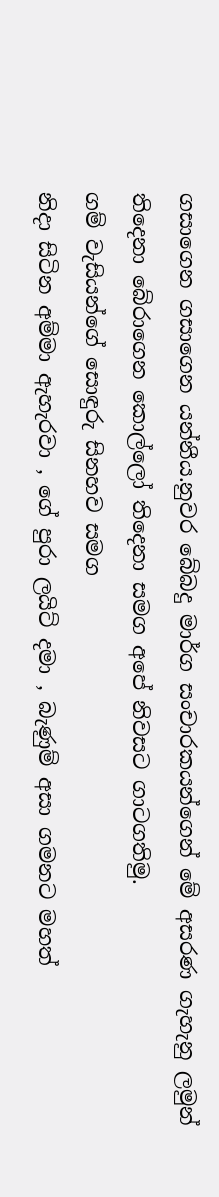ගසාගෙන ගසාගෙන යන්නීය.නුවර බේබදු මාර්ග සංචාරකයන්ගෙන් මේ අසරණ ගැහැනු ලමුන් තිදෙනා බේරාගෙන කොල්ලෝ තිදෙනා සමග අපේ නිවසට ගාටගතිමු.
ගම් වැසියන්ගේ සොඳුරු සිනහව සමග
නිදා සිටින අම්මා ඇහැරවා , ගේ පුරා ලයිට් දමා , බැණුම් අසා ගමනට මහත්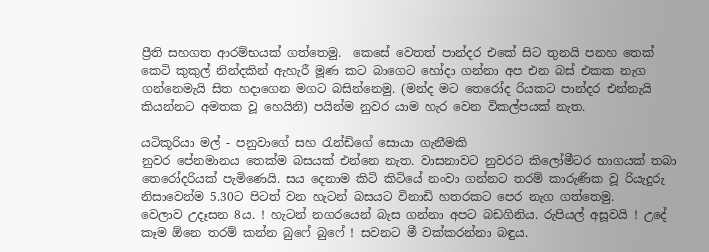ප්‍රීති සහගත ආරම්භයක් ගත්තෙමු.  කෙසේ වෙතත් පාන්දර එකේ සිට තුනයි පනහ තෙක් කෙටි කුකුල් නින්දකින් ඇහැරී මූණ කට බාගෙට හෝදා ගන්නා අප එන බස් එකක නැග ගන්නෙමැයි සිත හදාගෙන මගට බසින්නෙමු. (මන්ද මට තෙරෝද රියකට පාන්දර එන්නැයි කියන්නට අමතක වූ හෙයිනි) පයින්ම නුවර යාම හැර වෙන විකල්පයක් නැත.

යටිකූරියා මල් - පනුවාගේ සහ රැන්ඩිගේ සොයා ගැනීමකි
නුවර පේනමානය තෙක්ම බසයක් එන්නෙ නැත. වාසනාවට නුවරට කිලෝමීටර භාගයක් තබා තෙරෝදරියක් පැමිණෙයි. සය දෙනාම කිටි කිටියේ නංවා ගන්නට තරම් කාරුණික වූ රියැදුරු නිසාවෙන්ම 5.30ට පිටත් වන හැටන් බසයට විනාඩි හතරකට පෙර නැග ගත්තෙමු.
වෙලාව උදෑසන 8ය. ! හැටන් නගරයෙන් බැස ගන්නා අපට බඩගිනිය. රුපියල් අසූවයි ! උදේ කෑම ඕනෙ තරම් කන්න බුෆේ බුෆේ ! සවනට මී වක්කරන්නා බඳුය.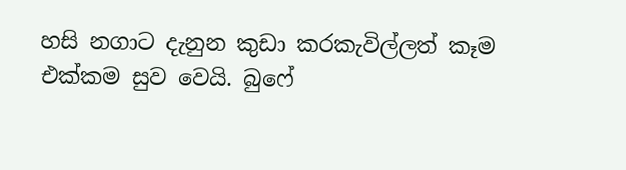හසි නගාට දැනුන කුඩා කරකැවිල්ලත් කෑම එක්කම සුව වෙයි. බුෆේ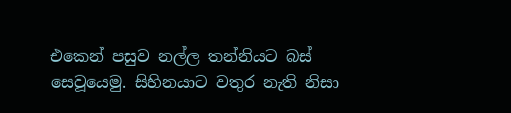එකෙන් පසුව නල්ල තන්නියට බස් සෙවූයෙමු. සිහිනයාට වතුර නැති නිසා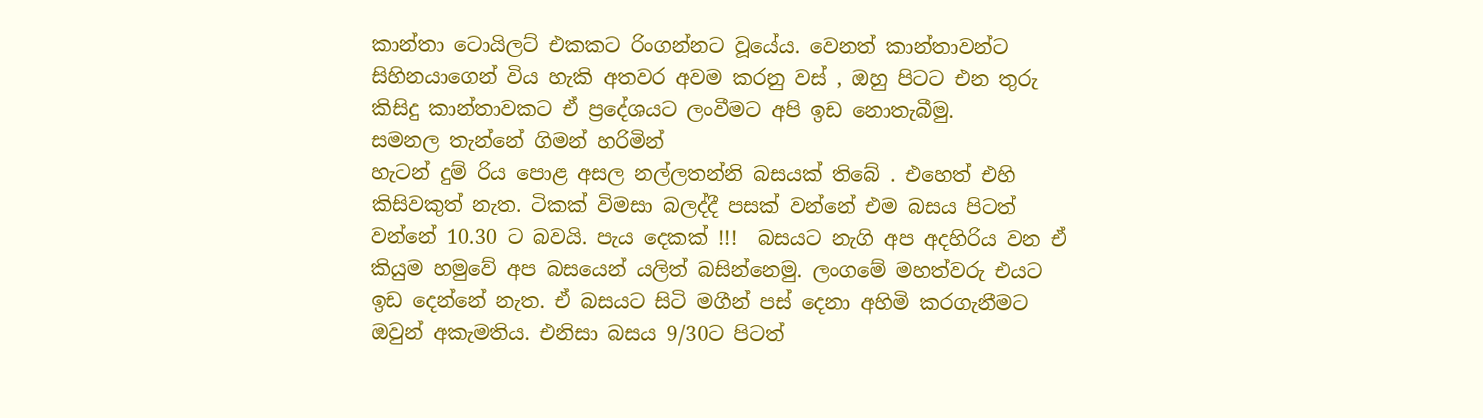කාන්තා ටොයිලට් එකකට රිංගන්නට වූයේය. වෙනත් කාන්තාවන්ට සිහිනයාගෙන් විය හැකි අතවර අවම කරනු වස් , ඔහු පිටට එන තුරු කිසිදු කාන්තාවකට ඒ ප්‍රදේශයට ලංවීමට අපි ඉඩ නොතැබීමු.
සමනල තැන්නේ ගිමන් හරිමින්
හැටන් දුම් රිය පොළ අසල නල්ලතන්නි බසයක් තිබේ . එහෙත් එහි කිසිවකුත් නැත. ටිකක් විමසා බලද්දී පසක් වන්නේ එම බසය පිටත් වන්නේ 10.30 ට බවයි. පැය දෙකක් !!!  බසයට නැගි අප අදහිරිය වන ඒ කියුම හමුවේ අප බසයෙන් යලිත් බසින්නෙමු. ලංගමේ මහත්වරු එයට ඉඩ දෙන්නේ නැත. ඒ බසයට සිටි මගීන් පස් දෙනා අහිමි කරගැනීමට ඔවුන් අකැමතිය. එනිසා බසය 9/30ට පිටත්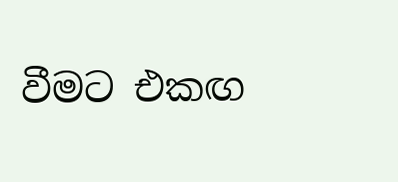වීමට එකඟ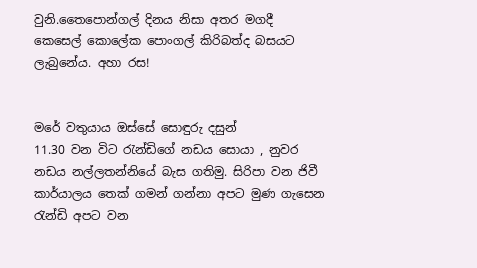වුනි.තෛපොන්ගල් දිනය නිසා අතර මගදී කෙසෙල් කොලේක පොංගල් කිරිබත්ද බසයට ලැබුනේය. අහා රස!


මරේ වතුයාය ඔස්සේ සොඳුරු දසුන්
11.30 වන විට රැන්ඩිගේ නඩය සොයා , නුවර නඩය නල්ලතන්නියේ බැස ගතිමු. සිරිපා වන ජිවී කාර්යාලය තෙක් ගමන් ගන්නා අපට මුණ ගැසෙන රැන්ඩි අපට වන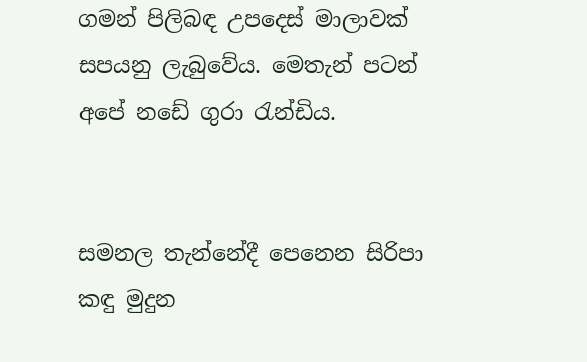ගමන් පිලිබඳ උපදෙස් මාලාවක් සපයනු ලැබුවේය. මෙතැන් පටන් අපේ නඩේ ගුරා රැන්ඩිය.


සමනල තැන්නේදී පෙනෙන සිරිපා කඳු මුදුන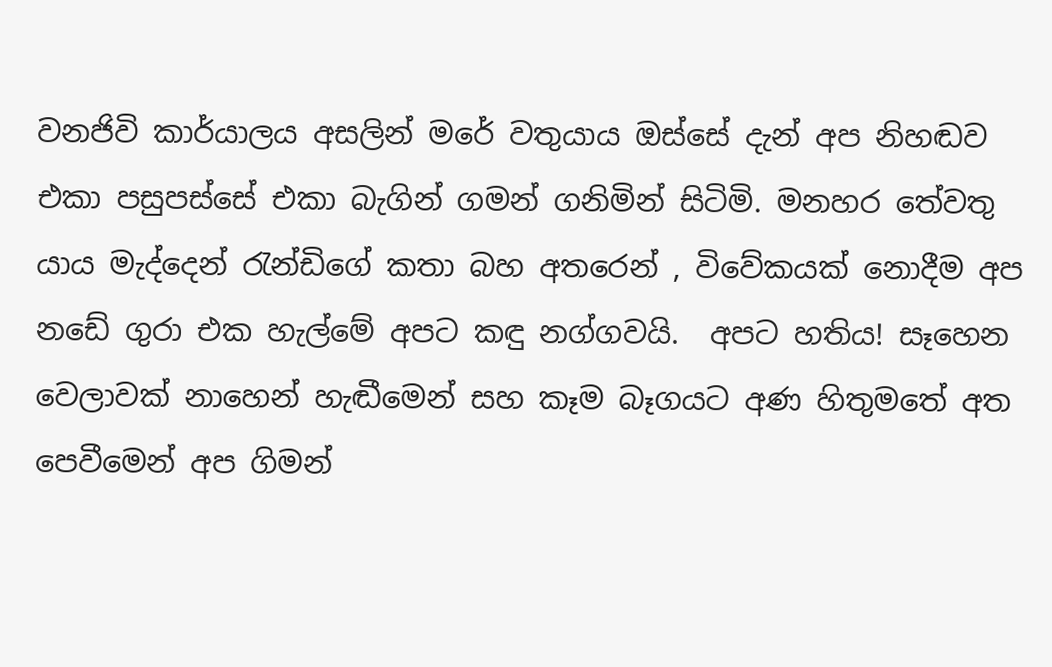වනජිවි කාර්යාලය අසලින් මරේ වතුයාය ඔස්සේ දැන් අප නිහඬව එකා පසුපස්සේ එකා බැගින් ගමන් ගනිමින් සිටිමි. මනහර තේවතු යාය මැද්දෙන් රැන්ඩිගේ කතා බහ අතරෙන් , විවේකයක් නොදීම අප නඩේ ගුරා එක හැල්මේ අපට කඳු නග්ගවයි.  අපට හතිය! සෑහෙන වෙලාවක් නාහෙන් හැඬීමෙන් සහ කෑම බෑගයට අණ හිතුමතේ අත පෙවීමෙන් අප ගිමන්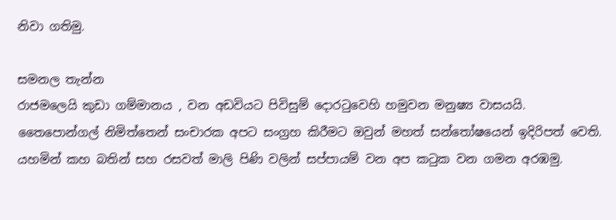නිවා ගතිමු.

සමනල තැන්න
රාජමලෙයි කුඩා ගම්මානය , වන අඩවියට පිවිසුම් දොරටුවෙහි හමුවන මනුෂ්‍ය වාසයයි. තෛපොන්ගල් නිමිත්තෙන් සංචාරක අපට සංග්‍රහ කිරීමට ඔවුන් මහත් සන්තෝෂයෙන් ඉදිරිපත් වෙති.  යහමින් කහ බතින් සහ රසවත් මාලි පිණි වලින් සප්පායම් වන අප කටුක වන ගමන අරඹමු.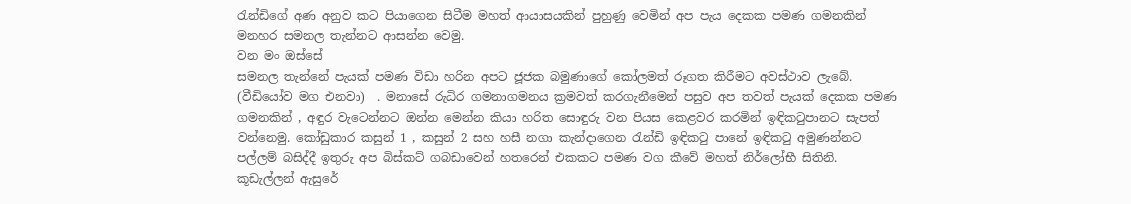රැන්ඩිගේ අණ අනුව කට පියාගෙන සිටීම මහත් ආයාසයකින් පුහුණු වෙමින් අප පැය දෙකක පමණ ගමනකින් මනහර සමනල තැන්නට ආසන්න වෙමු.
වන මං ඔස්සේ
සමනල තැන්නේ පැයක් පමණ විඩා හරින අපට ජූජක බමුණාගේ කෝලමත් රූගත කිරීමට අවස්ථාව ලැබේ. (වීඩියෝව මග එනවා)  . මනාසේ රුධිර ගමනාගමනය ක්‍රමවත් කරගැනීමෙන් පසුව අප තවත් පැයක් දෙකක පමණ ගමනකින් , අඳුර වැටෙන්නට ඔන්න මෙන්න කියා හරිත සොඳුරු වන පියස කෙළවර කරමින් ඉඳිකටුපානට සැපත් වන්නෙමු. කෝඩුකාර කසුන් 1 , කසුන් 2 සහ හසී නගා කැන්දාගෙන රැන්ඩි ඉඳිකටු පානේ ඉඳිකටු අමුණන්නට පල්ලම් බසිද්දී ඉතුරු අප බිස්කට් ගබඩාවෙන් හතරෙන් එකකට පමණ වග කීවේ මහත් නිර්ලෝභී සිතිනි.
කූඩැල්ලන් ඇසුරේ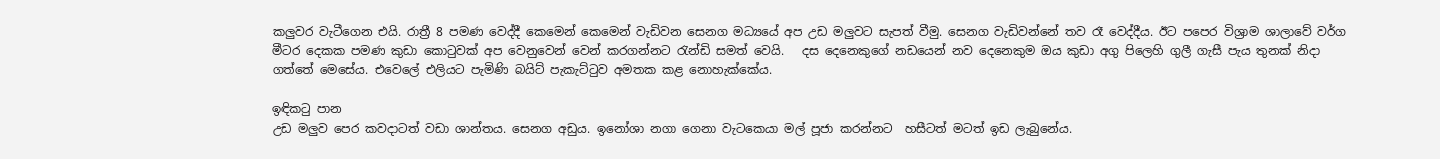කලුවර වැටීගෙන එයි. රාත්‍රී 8 පමණ වෙද්දී කෙමෙන් කෙමෙන් වැඩිවන සෙනග මධ්‍යයේ අප උඩ මලුවට සැපත් වීමු. සෙනග වැඩිවන්නේ තව රෑ වෙද්දීය. ඊට පපෙර විශ්‍රාම ශාලාවේ වර්ග මීටර දෙකක පමණ කුඩා කොටුවක් අප වෙනුවෙන් වෙන් කරගන්නට රැන්ඩි සමත් වෙයි.   දස දෙනෙකුගේ නඩයෙන් නව දෙනෙකුම ඔය කුඩා අගු පිලෙහි ගුලී ගැසී පැය තුනක් නිදා ගත්තේ මෙසේය. එවෙලේ එලියට පැමිණි බයිට් පැකැට්ටුව අමතක කළ නොහැක්කේය.

ඉඳිකටු පාන
උඩ මලුව පෙර කවදාටත් වඩා ශාන්තය. සෙනග අඩුය. ඉනෝශා නගා ගෙනා වැටකෙයා මල් පූජා කරන්නට  හසීටත් මටත් ඉඩ ලැබුනේය.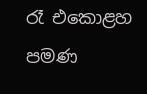රෑ එකොළහ පමණ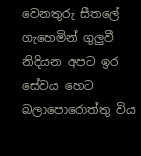වෙනතුරු සීතලේ ගැහෙමින් ගුලුවී නිදියන අපට ඉර සේවය හෙට බලාපොරොත්තු විය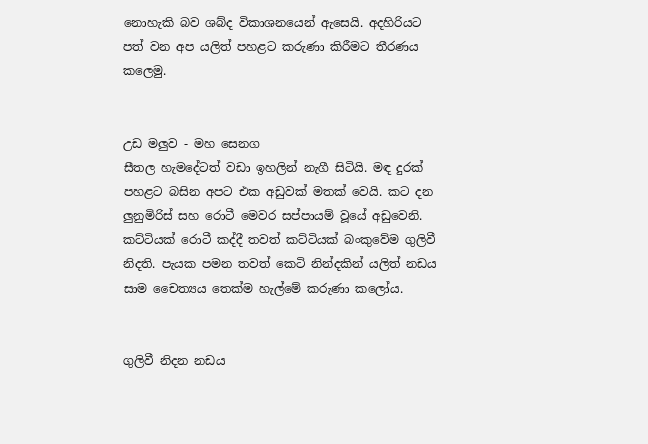නොහැකි බව ශබ්ද විකාශනයෙන් ඇසෙයි. අදහිරියට පත් වන අප යලිත් පහළට කරුණා කිරීමට තීරණය කලෙමු.


උඩ මලුව - මහ සෙනග
සීතල හැමදේටත් වඩා ඉහලින් නැගී සිටියි. මඳ දුරක් පහළට බසින අපට එක අඩුවක් මතක් වෙයි. කට දන ලුනුමිරිස් සහ රොටී මෙවර සප්පායම් වූයේ අඩුවෙනි. කට්ටියක් රොටී කද්දී තවත් කට්ටියක් බංකුවේම ගුලිවී නිදති. පැයක පමන තවත් කෙටි නින්දකින් යලිත් නඩය සාම චෛත්‍යය තෙක්ම හැල්මේ කරුණා කලෝය.


ගුලිවී නිදන නඩය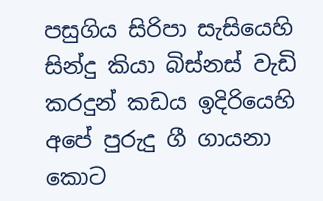පසුගිය සිරිපා සැසියෙහි සින්දු කියා බිස්නස් වැඩි කරදුන් කඩය ඉදිරියෙහි අපේ පුරුදු ගී ගායනා කොට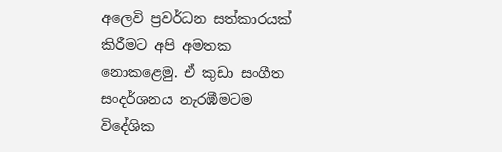අලෙවි ප්‍රවර්ධන සත්කාරයක් කිරීමට අපි අමතක නොකළෙමු. ඒ කුඩා සංගීත සංදර්ශනය නැරඹීමටම විදේශික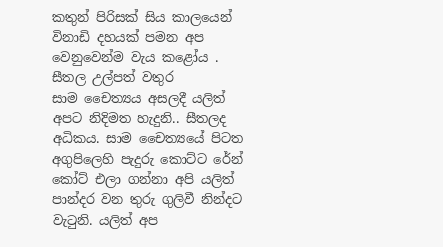කතුන් පිරිසක් සිය කාලයෙන් විනාඩි දහයක් පමන අප වෙනුවෙන්ම වැය කළෝය .
සීතල උල්පත් වතුර
සාම චෛත්‍යය අසලදී යලිත් අපට නිදිමත හැදුනි.. සීතලද අධිකය. සාම චෛත්‍යයේ පිටත අගුපිලෙහි පැදුරු කොට්ට රේන් කෝට් එලා ගන්නා අපි යලිත් පාන්දර වන තුරු ගුලිවී නින්දට වැටුනි. යලිත් අප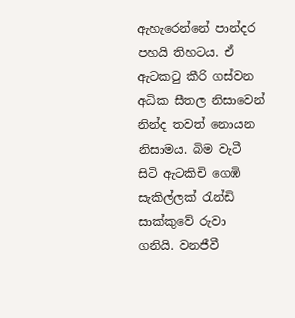ඇහැරෙන්නේ පාන්දර පහයි තිහටය. ඒ ඇටකටු කීරි ගස්වන අධික සීතල නිසාවෙන් නින්ද තවත් නොයන නිසාමය. බිම වැටී සිටි ඇටකිචි ගෙඹි සැකිල්ලක් රැන්ඩි සාක්කුවේ රුවා ගනියි. වනජීවී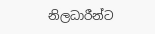නිලධාරීන්ට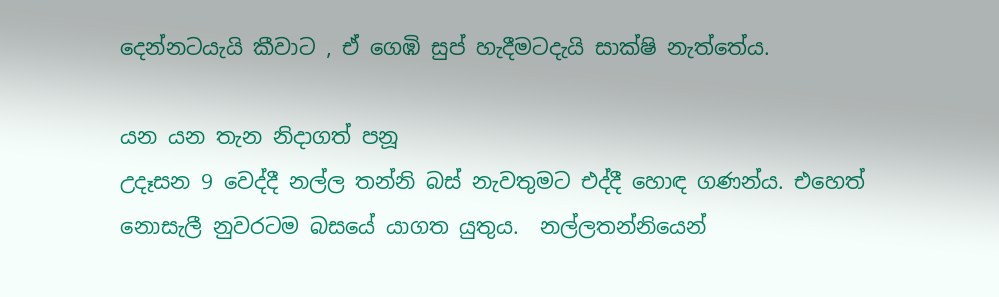දෙන්නටයැයි කීවාට , ඒ ගෙඹි සුප් හැදීමටදැයි සාක්ෂි නැත්තේය.

යන යන තැන නිදාගත් පනූ
උදෑසන 9 වෙද්දී නල්ල තන්නි බස් නැවතුමට එද්දී හොඳ ගණන්ය. එහෙත් නොසැලී නුවරටම බසයේ යාගත යුතුය.  නල්ලතන්නියෙන්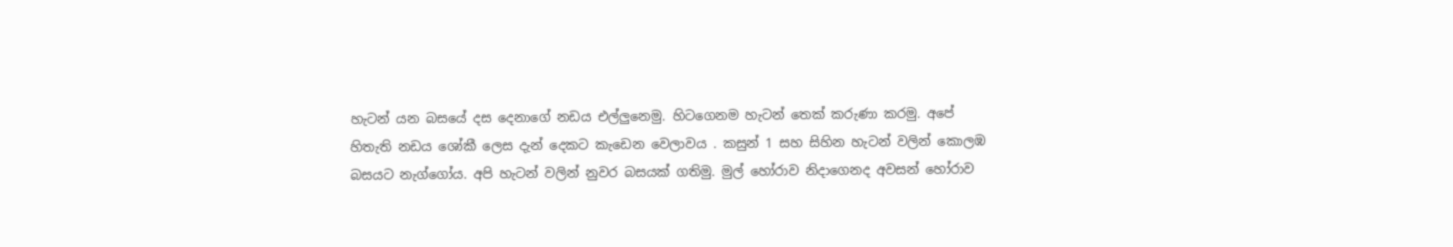හැටන් යන බසයේ දස දෙනාගේ නඩය එල්ලුනෙමු. හිටගෙනම හැටන් තෙක් කරුණා කරමු. අපේ හිතැති නඩය ශෝකී ලෙස දැන් දෙකට කැඩෙන වෙලාවය . කසුන් 1 සහ සිහින හැටන් වලින් කොලඹ බසයට නැග්ගෝය. අපි හැටන් වලින් නුවර බසයක් ගතිමු. මුල් හෝරාව නිදාගෙනද අවසන් හෝරාව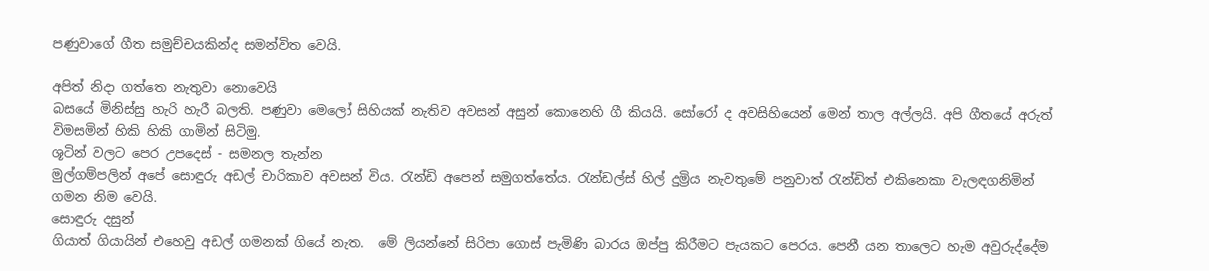පණුවාගේ ගීත සමුච්චයකින්ද සමන්විත වෙයි.

අපිත් නිදා ගත්තෙ නැතුවා නොවෙයි
බසයේ මිනිස්සු හැරි හැරී බලති. පණුවා මෙලෝ සිහියක් නැතිව අවසන් අසුන් කොනෙහි ගී කියයි. සෝරෝ ද අවසිහියෙන් මෙන් තාල අල්ලයි. අපි ගීතයේ අරුත් විමසමින් හිකි හිකි ගාමින් සිටිමු.
ශූටින් වලට පෙර උපදෙස් - සමනල තැන්න
මුල්ගම්පලින් අපේ සොඳුරු අඩල් චාරිකාව අවසන් විය. රැන්ඩි අපෙන් සමුගත්තේය. රැන්ඩල්ස් හිල් දුම්‍රිය නැවතුමේ පනුවාත් රැන්ඩිත් එකිනෙකා වැලඳගනිමින් ගමන නිම වෙයි.
සොඳුරු දසුන්
ගියාත් ගියායින් එහෙවු අඩල් ගමනක් ගියේ නැත.  මේ ලියන්නේ සිරිපා ගොස් පැමිණි බාරය ඔප්පු කිරීමට පැයකට පෙරය. පෙනී යන තාලෙට හැම අවුරුද්දේම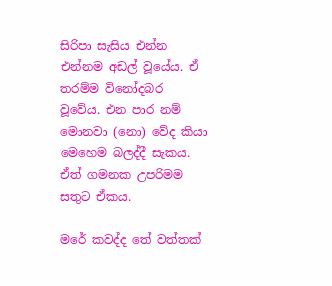සිරිපා සැසිය එන්න එන්නම අඩල් වූයේය. ඒ තරම්ම විනෝදබර වූවේය. එන පාර නම් මොනවා (නො) වේද කියා මෙහෙම බලද්දී සැකය. ඒත් ගමනක උපරිමම සතුට ඒකය.

මරේ කවද්ද තේ වත්තක්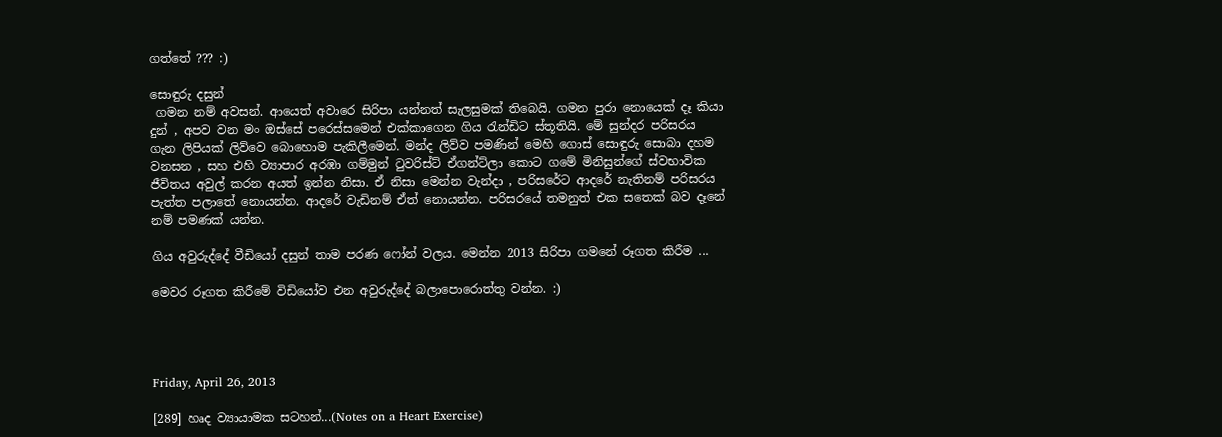ගත්තේ ??? :)

සොඳුරු දසුන්
 ගමන නම් අවසන්. ආයෙත් අවාරෙ සිරිපා යන්නත් සැලසුමක් තිබෙයි. ගමන පුරා නොයෙක් දෑ කියා දුන් , අපව වන මං ඔස්සේ පරෙස්සමෙන් එක්කාගෙන ගිය රැන්ඩිට ස්තූතියි. මේ සුන්දර පරිසරය ගැන ලිපියක් ලිව්වෙ බොහොම පැකිලීමෙන්. මන්ද ලිව්ව පමණින් මෙහි ගොස් සොඳුරු සොබා දහම වනසන , සහ එහි ව්‍යාපාර අරඹා ගම්මුන් ටුවරිස්ට් ඒගන්ට්ලා කොට ගමේ මිනිසුන්ගේ ස්වභාවික ජීවිතය අවුල් කරන අයත් ඉන්න නිසා. ඒ නිසා මෙන්න වැන්දා , පරිසරේට ආදරේ නැතිනම් පරිසරය පැත්ත පලාතේ නොයන්න. ආදරේ වැඩිනම් ඒත් නොයන්න. පරිසරයේ තමනුත් එක සතෙක් බව දෑනේ නම් පමණක් යන්න.

ගිය අවුරුද්දේ වීඩියෝ දසුන් තාම පරණ ෆෝන් වලය. මෙන්න 2013 සිරිපා ගමනේ රූගත කිරීම ...

මෙවර රූගත කිරීමේ විඩියෝව එන අවුරුද්දේ බලාපොරොත්තු වන්න. :)




Friday, April 26, 2013

[289] හෘද ව්‍යායාමක සටහන්...(Notes on a Heart Exercise)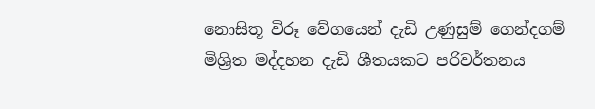නොසිතූ විරූ වේගයෙන් දැඩි උණුසුම් ගෙන්දගම් මිශ්‍රිත මද්දහන දැඩි ශීතයකට පරිවර්තනය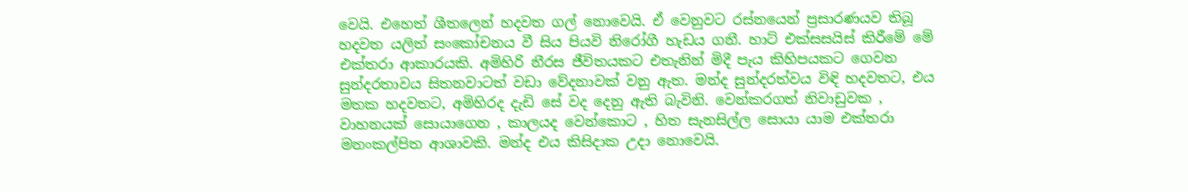වෙයි. එහෙත් ශීතලෙන් හදවත ගල් නොවෙයි. ඒ වෙනුවට රස්නයෙන් ප්‍රසාරණයව තිබූ හදවත යලිත් සංකෝචනය වී සිය පියවි නිරෝගී හැඩය ගනී. හාට් එක්සසයිස් කිරීමේ මේ එක්තරා ආකාරයකි. අමිහිරි නීරස ජීවිතයකට එතැනින් මිදී පැය කිහිපයකට ගෙවන සුන්දරතාවය සිතනවාටත් වඩා වේදනාවක් වනු ඇත. මන්ද සුන්දරත්වය විඳි හදවතට, එය මතක හදවතට, අමිහිරද දැඩි සේ වද දෙනු ඇති බැවිනි. වෙන්කරගත් නිවාඩුවක , වාහනයක් සොයාගෙන , කාලයද වෙන්කොට , හිත සැනසිල්ල සොයා යාම එක්තරා මනංකල්පිත ආශාවකි. මන්ද එය කිසිදාක උදා නොවෙයි.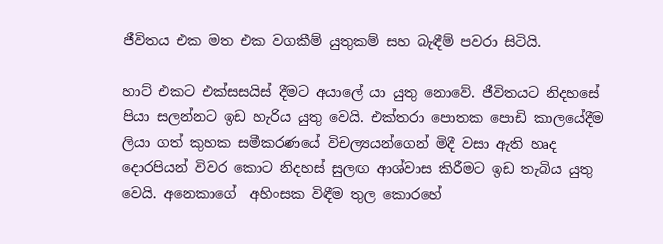ජීවිතය එක මත එක වගකීම් යුතුකම් සහ බැඳීම් පවරා සිටියි.

හාට් එකට එක්සසයිස් දීමට අයාලේ යා යුතු නොවේ. ජීවිතයට නිදහසේ පියා සලන්නට ඉඩ හැරිය යුතු වෙයි. එක්තරා පොතක පොඩි කාලයේදීම ලියා ගත් කුහක සමීකරණයේ විචල්‍යයන්ගෙන් මිදී වසා ඇති හෘද දොරපියන් විවර කොට නිදහස් සුලඟ ආශ්වාස කිරීමට ඉඩ තැබිය යුතු වෙයි. අනෙකාගේ  අහිංසක විඳීම තුල කොරහේ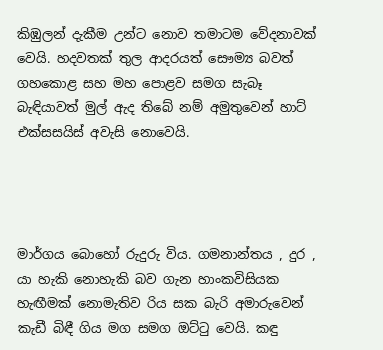කිඹුලන් දැකීම උන්ට නොව තමාටම වේදනාවක් වෙයි. හදවතක් තුල ආදරයත් සෞම්‍ය බවත් ගහකොළ සහ මහ පොළව සමග සැබෑ බැඳියාවත් මුල් ඇද තිබේ නම් අමුතුවෙන් හාට් එක්සසයිස් අවැසි නොවෙයි.




මාර්ගය බොහෝ රුදුරු විය. ගමනාන්තය , දුර , යා හැකි නොහැකි බව ගැන හාංකවිසියක හැඟීමක් නොමැතිව රිය සක බැරි අමාරුවෙන් කැඩී බිඳී ගිය මග සමග ඔට්‍ටු වෙයි. කඳු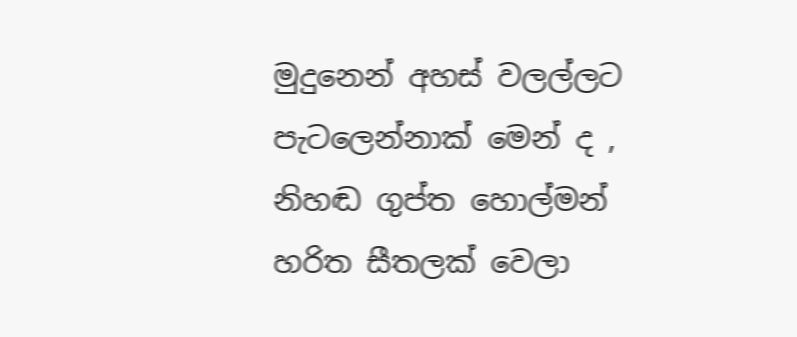මුදුනෙන් අහස් වලල්ලට පැටලෙන්නාක් මෙන් ද , නිහඬ ගුප්ත හොල්මන් හරිත සීතලක් වෙලා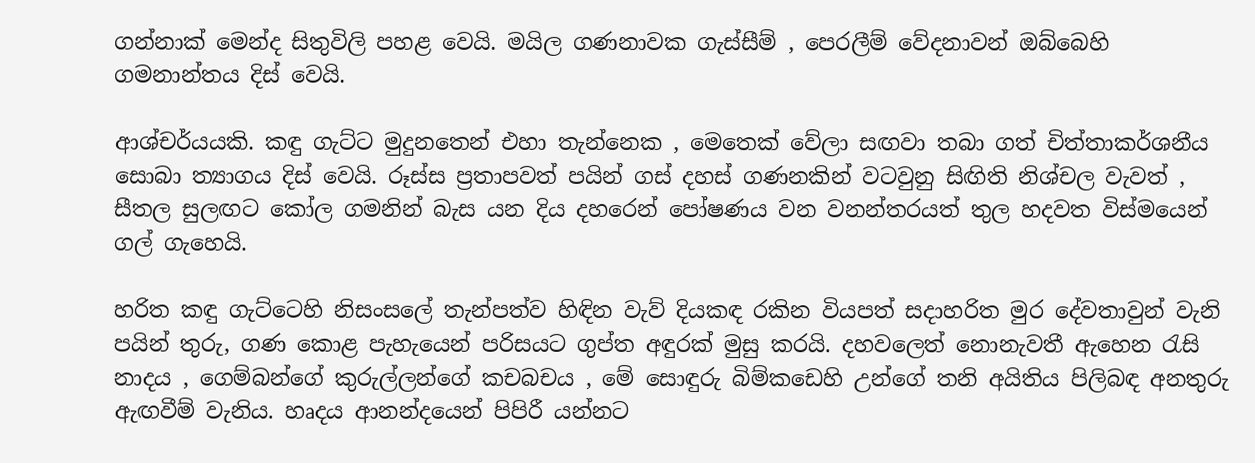ගන්නාක් මෙන්ද සිතුවිලි පහළ වෙයි. මයිල ගණනාවක ගැස්සීම් , පෙරලීම් වේදනාවන් ඔබ්බෙහි ගමනාන්තය දිස් වෙයි.

ආශ්චර්යයකි. කඳු ගැට්ට මුදුනතෙන් එහා තැන්නෙක , මෙතෙක් වේලා සඟවා තබා ගත් චිත්තාකර්ශනීය සොබා ත්‍යාගය දිස් වෙයි. රූස්ස ප්‍රතාපවත් පයින් ගස් දහස් ගණනකින් වටවුනු සිඟිති නිශ්චල වැවත් , සීතල සුලඟට කෝල ගමනින් බැස යන දිය දහරෙන් පෝෂණය වන වනන්තරයත් තුල හදවත විස්මයෙන් ගල් ගැහෙයි.

හරිත කඳු ගැට්ටෙහි නිසංසලේ තැන්පත්ව හිඳින වැව් දියකඳ රකින වියපත් සදාහරිත මුර දේවතාවුන් වැනි පයින් තුරු, ගණ කොළ පැහැයෙන් පරිසයට ගුප්ත අඳුරක් මුසු කරයි. දහවලෙත් නොනැවතී ඇහෙන ‍රැසි නාදය , ගෙම්බන්ගේ කුරුල්ලන්ගේ කචබචය , මේ සොඳුරු බිම්කඩෙහි උන්ගේ තනි අයිතිය පිලිබඳ අනතුරු ඇඟවීම් වැනිය. හෘදය ආනන්දයෙන් පිපිරී යන්නට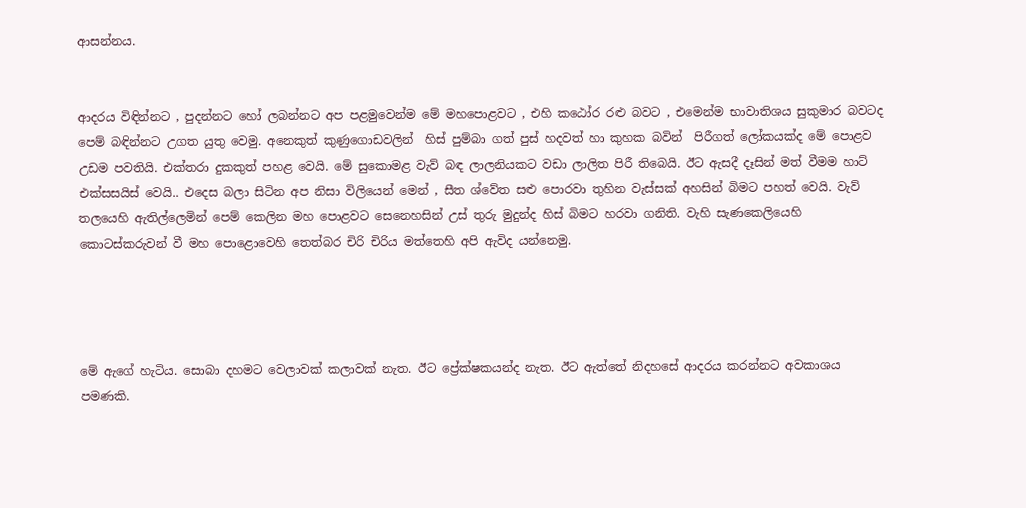ආසන්නය.


ආදරය විඳින්නට , පුදන්නට හෝ ලබන්නට අප පළමුවෙන්ම මේ මහපොළවට , එහි කඨෝර රළු බවට , එමෙන්ම භාවාතිශය සුකුමාර බවටද පෙම් බඳින්නට උගත යුතු වෙමු. අනෙකුත් කුණුගොඩවලින්  හිස් පුම්බා ගත් පුස් හදවත් හා කුහක බවින්  පිරීගත් ලෝකයක්ද මේ පොළව උඩම පවතියි. එක්තරා දුකකුත් පහළ වෙයි. මේ සුකොමළ වැව් බඳ ලාලනියකට වඩා ලාලිත පිරී තිබෙයි. ඊට ඇසදී දෑසින් මත් වීමම හාට් එක්සසයිස් වෙයි.. එදෙස බලා සිටින අප නිසා විලියෙන් මෙන් , සීත ශ්වේත සළු පොරවා තුහින වැස්සක් අහසින් බිමට පහත් වෙයි. වැව් තලයෙහි ඇතිල්ලෙමින් පෙම් කෙලින මහ පොළවට සෙනෙහසින් උස් තුරු මුදුන්ද හිස් බිමට හරවා ගනිති. වැහි සැණකෙලියෙහි කොටස්කරුවන් වී මහ පොළොවෙහි තෙත්බර චිරි චිරිය මත්තෙහි අපි ඇවිද යන්නෙමු.




මේ ඇගේ හැටිය. සොබා දහමට වෙලාවක් කලාවක් නැත. ඊට ප්‍රේක්ෂකයන්ද නැත. ඊට ඇත්තේ නිදහසේ ආදරය කරන්නට අවකාශය පමණකි.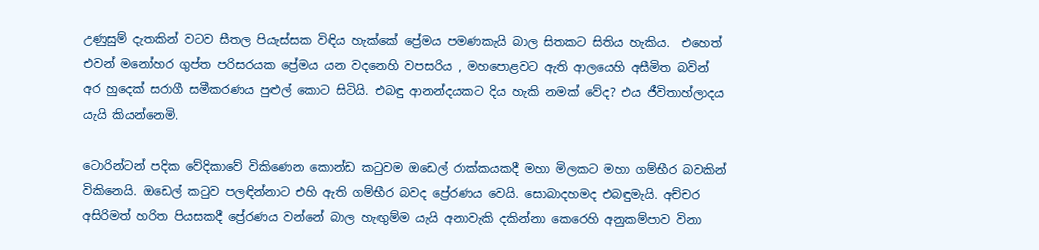උණුසුම් දැතකින් වටව සීතල පියැස්සක විඳිය හැක්කේ ප්‍රේමය පමණකැයි බාල සිතකට සිතිය හැකිය.  එහෙත් එවන් මනෝහර ගුප්ත පරිසරයක ප්‍රේමය යන වදනෙහි වපසරිය , මහපොළවට ඇති ආලයෙහි අසීමිත බවින් අර හුදෙක් සරාගී සමීකරණය පුළුල් කොට සිටියි. එබඳු ආනන්දයකට දිය හැකි නමක් වේද? එය ජීවිතාහ්ලාදය යැයි කියන්නෙමි.

ටොරින්ටන් පදික වේදිකාවේ විකිණෙන කොන්ඩ ක‍ටුවම ඔඩෙල් රාක්කයකදී මහා මිලකට මහා ගම්භීර බවකින් විකිනෙයි. ඔඩෙල් ක‍ටුව පලඳින්නාට එහි ඇති ගම්භීර බවද ප්‍රේරණය වෙයි. සොබාදහමද එබඳුමැයි. අච්චර අසිරිමත් හරිත පියසකදී ප්‍රේරණය වන්නේ බාල හැඟුම්ම යැයි අනාවැකි දකින්නා කෙරෙහි අනුකම්පාව විනා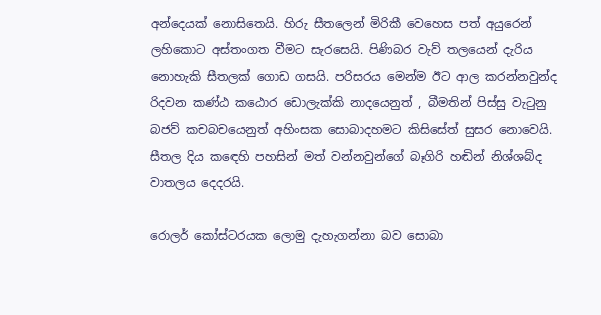අන්දෙයක් නොසිතෙයි. හිරු සීතලෙන් මිරිකී වෙහෙස පත් අයුරෙන් ලහිකොට අස්තංගත වීමට සැරසෙයි. පිණිබර වැව් තලයෙන් දැරිය නොහැකි සීතලක් ගොඩ ගසයි. පරිසරය මෙන්ම ඊට ආල කරන්නවුන්ද රිදවන කණ්ඨ කඨොර ඩොලැක්කි නාදයෙනුත් , බීමතින් පිස්සු වැ‍ටුනු බජව් කචබචයෙනුත් අහිංසක සොබාදහමට කිසිසේත් සුසර නොවෙයි. සීතල දිය ක‍ඳෙහි පහසින් මත් වන්නවුන්ගේ බෑගිරි හඬින් නිශ්ශබ්ද වාතලය දෙදරයි.

රොලර් කෝස්ටරයක ලොමු දැහැගන්නා බව සොබා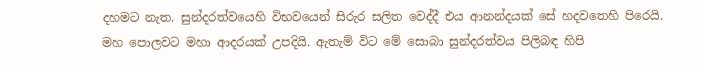දහමට නැත. සුන්දරත්වයෙහි විභවයෙන් සිරුර සලිත වෙද්දී එය ආනන්දයක් සේ හදවතෙහි පිරෙයි. මහ පොලවට මහා ආදරයක් උපදියි. ඇතැම් විට මේ සොබා සුන්දරත්වය පිලිබඳ හිපි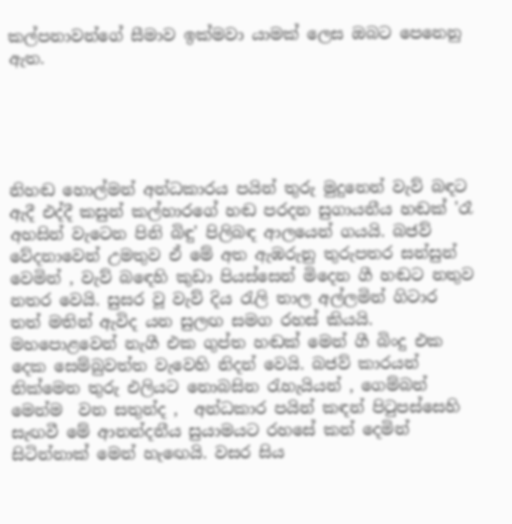කල්පනාවන්ගේ සීමාව ඉක්මවා යාමක් ලෙස ඔබට පෙනෙනු ඇත.





නිහඬ හොල්මන් අන්ධකාරය පයින් තුරු මුදුනෙන් වැව් බඳට ඇදී එද්දී කසුන් කල්හාරගේ හඬ පරදන සුගායනීය හඬක් 'රෑ අහසින් වැටෙන පිනි බිඳු' පිලිබඳ ආලයෙන් ගයයි. බජව් වේදනාවෙන් උමතුව ඒ මේ අත ඇඹරුනු තුරුපතර සන්සුන් වෙමින් , වැව් බ‍ඳෙහි කුඩා පියස්සෙන් මිදෙන ගී හඬට නතුව නතර වෙයි. සුසර වූ වැව් දිය ‍රැලි තාල අල්ලමින් ගිටාර තත් මතින් ඇවිද යන සුලඟ සමග රහස් කියයි. මහපොළවෙන් නැගී එක ගුප්ත හඬක් මෙන් ගී බිංදු එක දෙක සෙම්බුවත්ත වැවෙහි නිදන් වෙයි. බජව් කාරයන් නික්මෙන තුරු එලියට නොබසින රැහැයියන් , ගෙම්බන් මෙන්ම  වන සතුන්ද ,  අන්ධකාර පයින් කඳන් පි‍ටුපස්සෙහි  සැඟවී මේ ආනන්දනීය සුයාමයට රහසේ කන් දෙමින්  සිටින්නාක් මෙන් හැ‍ඟෙයි. වසර සිය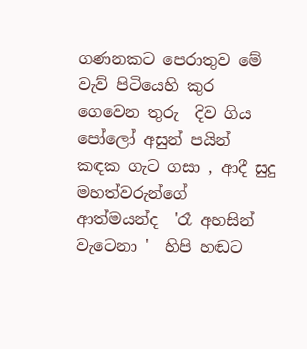ගණනකට පෙරාතුව මේ වැව් පිටියෙහි කුර ගෙවෙන තුරු  දිව ගිය පෝලෝ අසුන් පයින් කඳක ගැට ගසා , ආදී සුදු මහත්වරුන්ගේ ආත්මයන්ද  'රෑ අහසින් වැටෙනා '  හිපි හඬට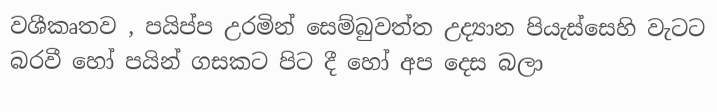වශීකෘතව , පයිප්ප උරමින් සෙම්බුවත්ත උද්‍යාන පියැස්සෙහි වැටට බරවී හෝ පයින් ගසකට පිට දී හෝ අප දෙස බලා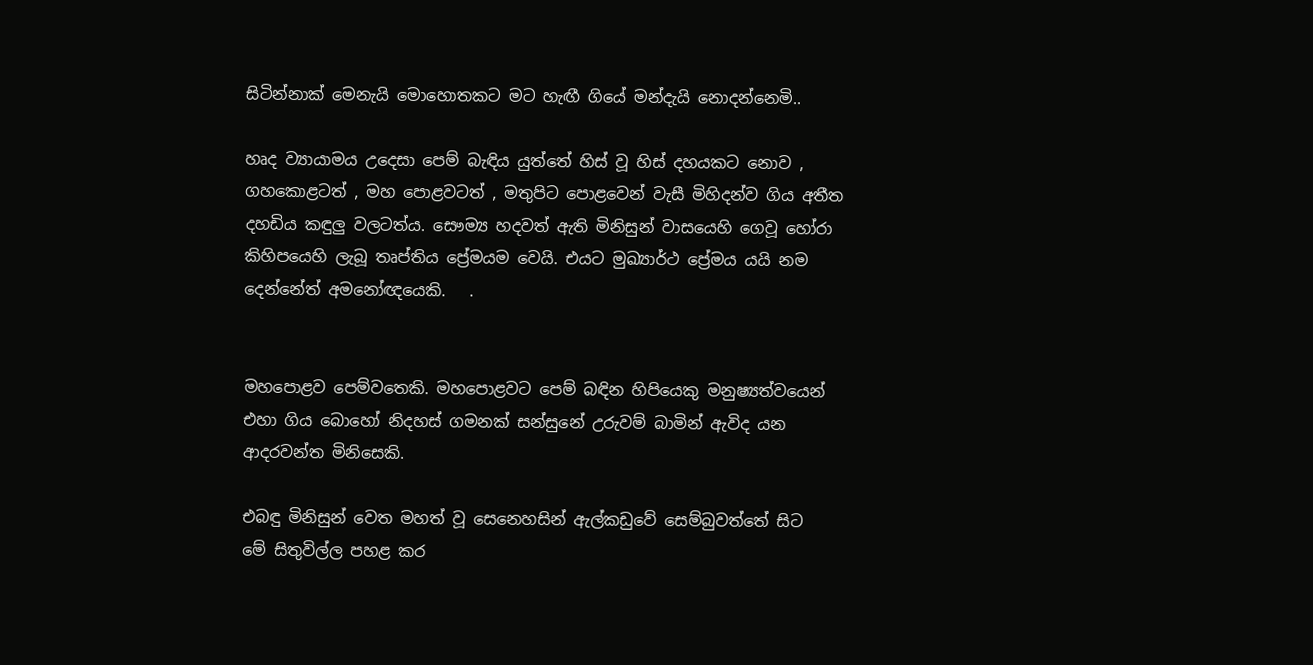සිටින්නාක් මෙනැයි මොහොතකට මට හැඟී ගියේ මන්දැයි නොදන්නෙමි..

හෘද ව්‍යායාමය උදෙසා පෙම් බැඳිය යුත්තේ හිස් වූ හිස් දහයකට නොව , ගහකොළටත් , මහ පොළවටත් , මතුපිට පොළවෙන් වැසී මිහිදන්ව ගිය අතීත දහඩිය කඳුලු වලටත්ය. සෞම්‍ය හදවත් ඇති මිනිසුන් වාසයෙහි ගෙවූ හෝරා කිහිපයෙහි ලැබූ තෘප්තිය ප්‍රේමයම වෙයි. එයට මුඛ්‍යාර්ථ ප්‍රේමය යයි නම දෙන්නේත් අමනෝඥයෙකි.   .


මහපොළව පෙම්වතෙකි. මහපොළවට පෙම් බඳින හිපියෙකු මනුෂ්‍යත්වයෙන් එහා ගිය බොහෝ නිදහස් ගමනක් සන්සුනේ උරුවම් බාමින් ඇවිද යන ආදරවන්ත මිනිසෙකි.

එබඳු මිනිසුන් වෙත මහත් වූ සෙනෙහසින් ඇල්කඩුවේ සෙම්බුවත්තේ සිට  මේ සිතුවිල්ල පහළ කර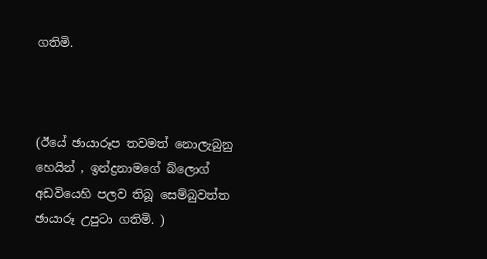ගතිමි.



(ඊයේ ඡායාරූප තවමත් නොලැබුනු හෙයින් , ඉන්ද්‍රනාමගේ බ්ලොග් අඩවියෙහි පලව තිබූ සෙම්බුවත්ත ඡායාරූ උපුටා ගතිමි. )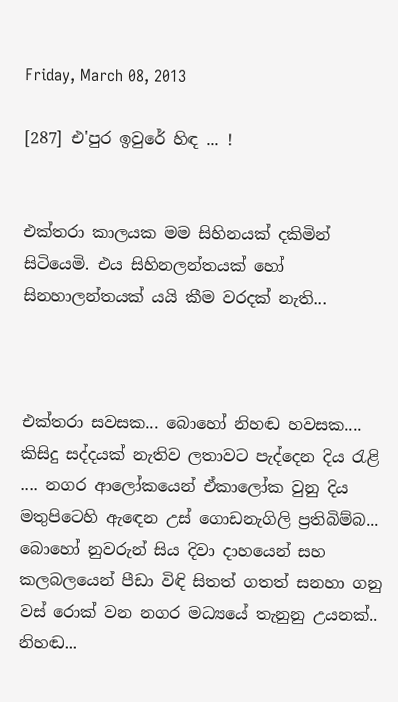Friday, March 08, 2013

[287] එ'පුර ඉවුරේ හිඳ ... !


එක්තරා කාලයක මම සිහිනයක් දකිමින් සිටියෙමි. එය සිහිනලන්තයක් හෝ සිනහාලන්තයක් යයි කීම වරදක් නැති...



එක්තරා සවසක... බොහෝ නිහඬ හවසක.... කිසිදු සද්දයක් නැතිව ලතාවට පැද්දෙන දිය ‍රැළි .... නගර ආලෝකයෙන් ඒකාලෝක වුනු දිය මතුපිටෙහි ඇ‍ඳෙන උස් ගොඩනැගිලි ප්‍රතිබිම්බ... බොහෝ නුවරුන් සිය දිවා දාහයෙන් සහ කලබලයෙන් පීඩා විඳි සිතත් ගතත් සනහා ගනු වස් රොක් වන නගර මධ්‍යයේ තැනුනු උයනක්.. නිහඬ...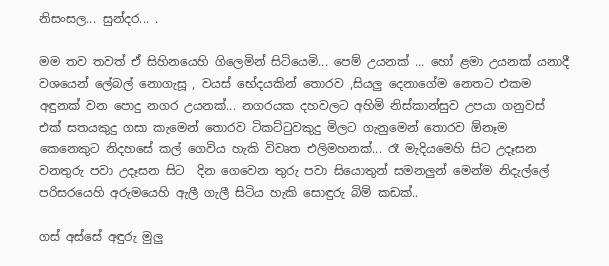නිසංසල... සුන්දර... .

මම තව තවත් ඒ සිහිනයෙහි ගිලෙමින් සිටියෙමි... පෙම් උයනක් ... හෝ ළමා උයනක් යනාදී වශයෙන් ලේබල් නොගැසූ , වයස් භේදයකින් තොරව ,සියලු දෙනාගේම නෙතට එකම අඳුනක් වන පොදු නගර උයනක්... නගරයක දහවලට අහිමි නිස්කාන්සුව උපයා ගනුවස් එක් සතයකුදු ගසා කැමෙන් තොරව ටිකට්‍ටුවකුදු මිලට ගැනුමෙන් තොරව ඕනෑම කෙනෙකුට නිදහසේ කල් ගෙවිය හැකි විවෘත එලිමහනක්... රෑ මැදියමෙහි සිට උදෑසන වනතුරු පවා උදෑසන සිට  දින ගෙවෙන තුරු පවා සියොතුන් සමනලුන් මෙන්ම නිදැල්ලේ පරිසරයෙහි අරුමයෙහි ඇලී ගැලී සිටිය හැකි සොඳුරු බිම් කඩක්..

ගස් අස්සේ අඳුරු මුලු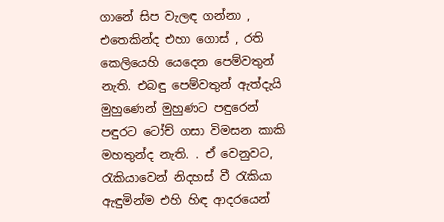ගානේ සිප වැලඳ ගන්නා , එතෙකින්ද එහා ගොස් , රති කෙලියෙහි යෙදෙන පෙම්වතුන් නැති. එබඳු පෙම්වතුන් ඇත්දැයි මුහුණෙන් මුහුණට පඳුරෙන් පඳුරට ටෝච් ගසා විමසන කාකි මහතුන්ද නැති. . ඒ වෙනුවට, රැකියාවෙන් නිදහස් වී ‍රැකියා ඇඳුමින්ම එහි හිඳ ආදරයෙන්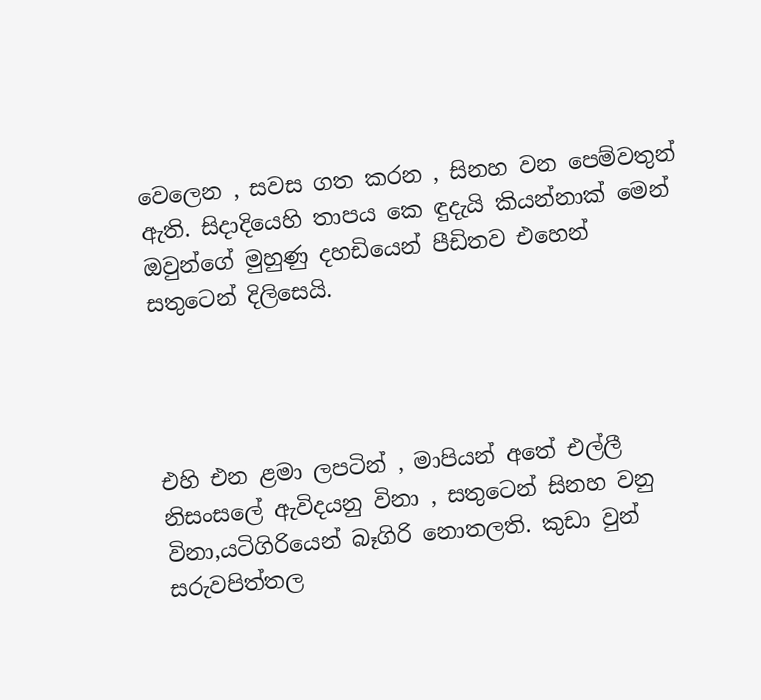වෙලෙන , සවස ගත කරන , සිනහ වන පෙම්වතුන් ඇති. සිදාදියෙහි තාපය කෙ ඳුදැයි කියන්නාක් මෙන්  ඔවුන්ගේ මුහුණු දහඩියෙන් පීඩිතව එහෙන් සතුටෙන් දිලිසෙයි.




එහි එන ළමා ලපටින් , මාපියන් අතේ එල්ලී නිසංසලේ ඇවිදයනු විනා , සතුටෙන් සිනහ වනු විනා,යටිගිරියෙන් බෑගිරි නොතලති. කුඩා වුන් සරුවපිත්තල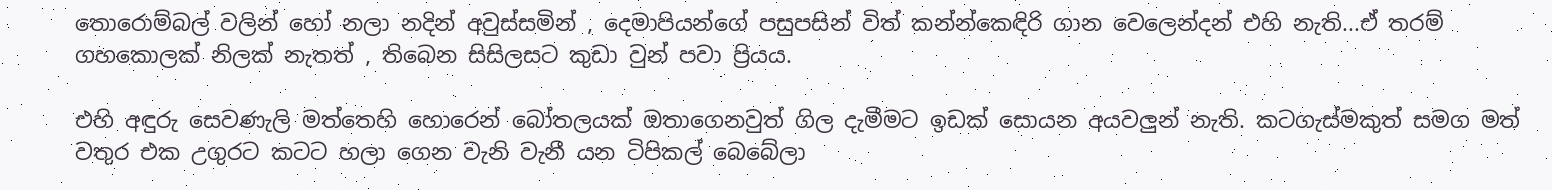තොරොම්බල් වලින් හෝ නලා නදින් අවුස්සමින් , දෙමාපියන්ගේ පසුපසින් විත් කන්න්කෙඳිරි ගාන වෙලෙන්දන් එහි නැති...ඒ තරම් ගහකොලක් නිලක් නැතත් , තිබෙන සිසිලසට කුඩා වුන් පවා ප්‍රියය.

එහි අඳුරු සෙවණැලි මත්තෙහි හොරෙන් බෝතලයක් ඔතාගෙනවුත් ගිල දැමීමට ඉඩක් සොයන අයවලුන් නැති. කටගැස්මකුත් සමග මත් වතුර එක උගුරට කටට හලා ගෙන වැනි වැනී යන ටිපිකල් බෙබේලා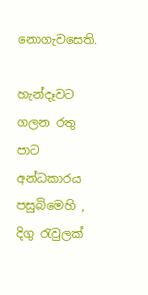නොගැවසෙති.

හැන්දෑවට ගලන රතු පාට අන්ධකාරය පසුබිමෙහි , දිගු ‍රැවුලක්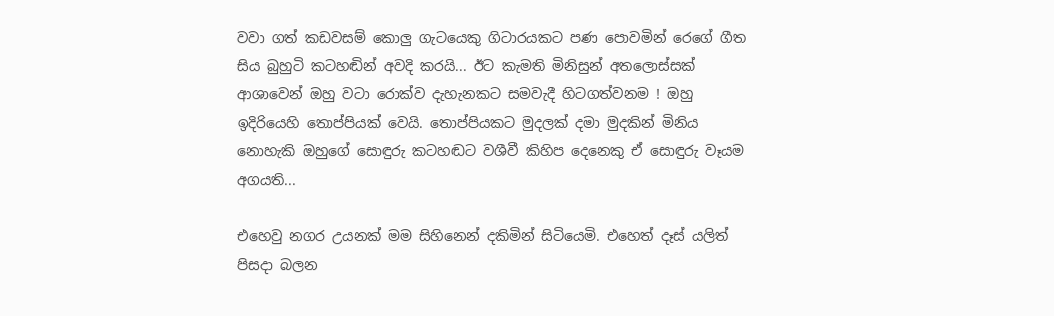වවා ගත් කඩවසම් කොලු ගැටයෙකු ගිටාරයකට පණ පොවමින් රෙගේ ගීත සිය බුහුටි කටහඬින් අවදි කරයි... ඊට කැමති මිනිසුන් අතලොස්සක් ආශාවෙන් ඔහු වටා රොක්ව දැහැනකට සමවැදී හිටගත්වනම ! ඔහු ඉදිරියෙහි තොප්පියක් වෙයි. තොප්පියකට මුදලක් දමා මුදකින් මිනිය නොහැකි ඔහුගේ සොඳුරු කටහඬට වශීවී කිහිප දෙනෙකු ඒ සොඳුරු වෑයම අගයති...

එහෙවු නගර උයනක් මම සිහිනෙන් දකිමින් සිටියෙමි. එහෙත් දෑස් යලිත් පිසදා බලන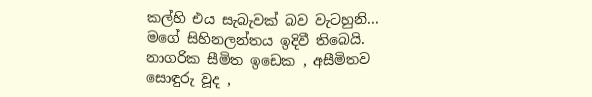කල්හි එය සැබැවක් බව වැටහුනි... මගේ සිහිනලන්තය ඉදිවී තිබෙයි. නාගරික සීමිත ඉඩෙක , අසීමිතව සොඳුරු වූද ,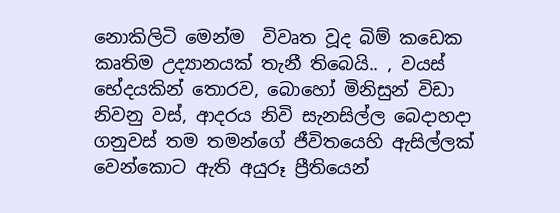නොකිලිටි මෙන්ම  විවෘත වූද බිම් කඩෙක කෘතිම උද්‍යානයක් තැනී තිබෙයි.. , වයස් භේදයකින් තොරව, බොහෝ මිනිසුන් විඩා නිවනු වස්, ආදරය නිවි සැනසිල්ල බෙදාහදා ගනුවස් තම තමන්ගේ ජීවිතයෙහි ඇසිල්ලක් වෙන්කොට ඇති අයුරූ ප්‍රීතියෙන්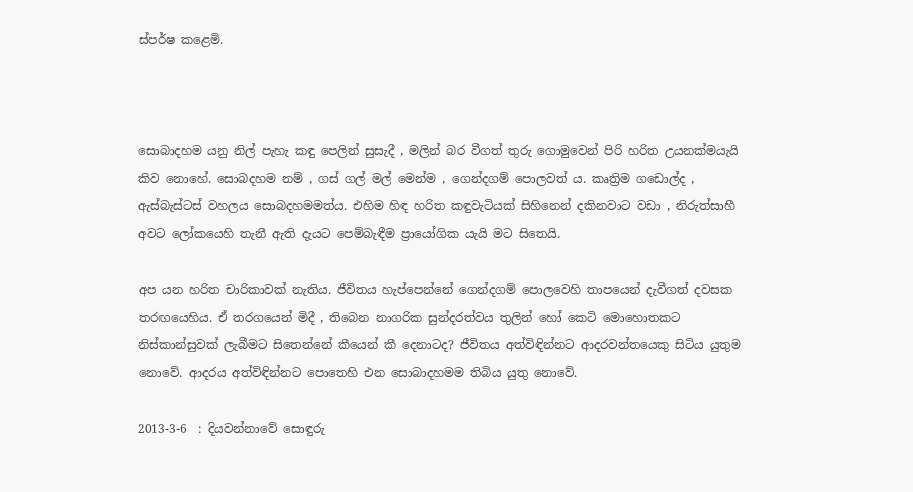ස්පර්ෂ කළෙමි.



සොබාදහම යනු නිල් පැහැ කඳු පෙලින් සුසැදී , මලින් බර වීගත් තුරු ගොමුවෙන් පිරි හරිත උයනක්මයැයි කිව නොහේ. සොබදහම නම් , ගස් ගල් මල් මෙන්ම , ගෙන්දගම් පොලවත් ය. කෘත්‍රිම ගඩොල්ද , ඇස්බැස්ටස් වහලය සොබදහමමත්ය. එහිම හිඳ හරිත කඳුවැටියක් සිහිනෙන් දකිනවාට වඩා , නිරුත්සාහී අවට ලෝකයෙහි තැනී ඇති දැයට පෙම්බැඳීම ප්‍රායෝගික යැයි මට සිතෙයි.

අප යන හරිත චාරිකාවක් නැතිය. ජීවිතය හැප්පෙන්නේ ගෙන්දගම් පොලවෙහි තාපයෙන් දැවීගත් දවසක තරඟයෙහිය. ඒ තරගයෙන් මිදී , තිබෙන නාගරික සුන්දරත්වය තුලින් හෝ කෙටි මොහොතකට නිස්කාන්සුවක් ලැබීමට සිතෙන්නේ කීයෙන් කී දෙනාටද? ජීවිතය අත්විඳින්නට ආදරවන්තයෙකු සිටිය යුතුම නොවේ. ආදරය අත්විඳින්නට පොතෙහි එන සොබාදහමම තිබිය යුතු නොවේ.

2013-3-6  : දියවන්නාවේ සොඳුරු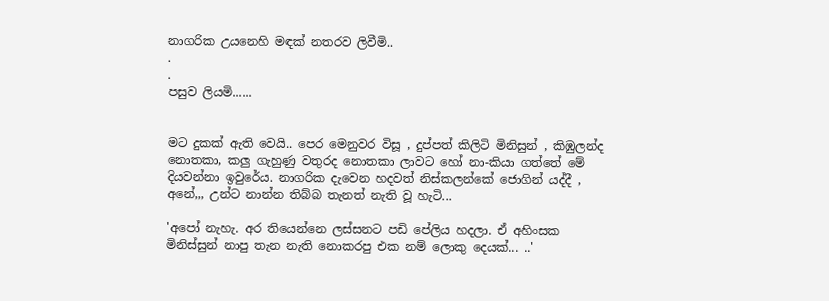නාගරික උයනෙහි මඳක් නතරව ලිවීමි..
.
.
පසුව ලියමි......


මට දුකක් ඇති වෙයි.. පෙර මෙනුවර විසූ , දුප්පත් කිලිටි මිනිසුන් , කිඹුලන්ද නොතකා, කලු ගැහුණු වතුරද නොතකා ලාවට හෝ නා-කියා ගත්තේ මේ දියවන්නා ඉවුරේය. නාගරික දැවෙන හදවත් නිස්කලන්කේ ජොගින් යද්දී , අනේ,,, උන්ට නාන්න තිබ්බ තැනත් නැති වූ හැටි...

'අපෝ නැහැ. අර තියෙන්නෙ ලස්සනට පඩි පේලිය හදලා. ඒ අහිංසක මිනිස්සුන් නාපු තැන නැති නොකරපු එක නම් ලොකු දෙයක්... ..'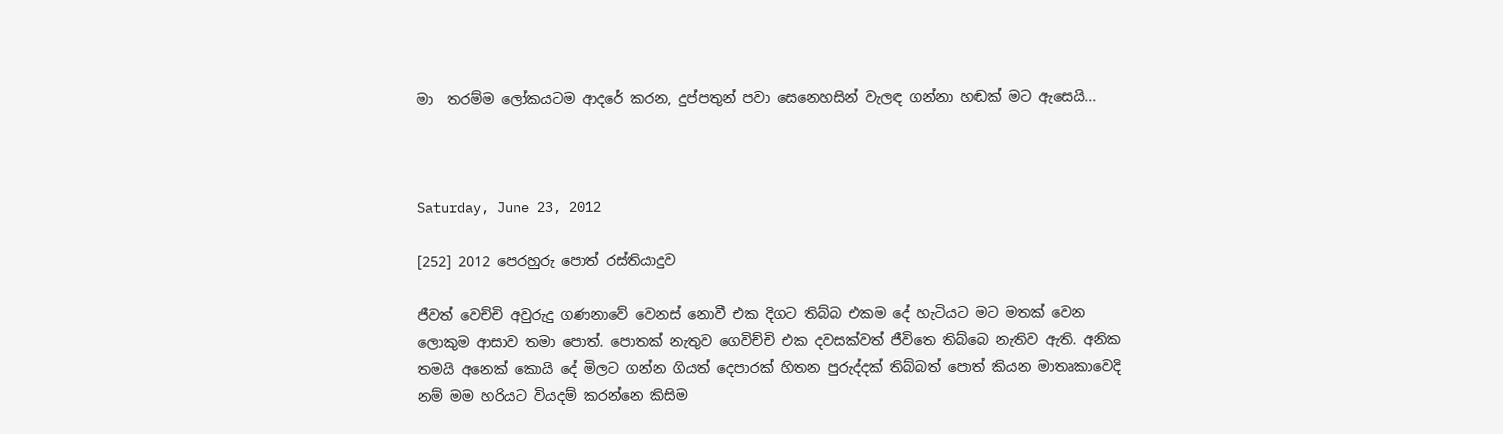මා  තරම්ම ලෝකයටම ආදරේ කරන, දුප්පතුන් පවා සෙනෙහසින් වැලඳ ගන්නා හඬක් මට ඇසෙයි...



Saturday, June 23, 2012

[252] 2012 පෙරහුරු පොත් රස්තියාදුව

ජීවත් වෙච්චි අවුරුදු ගණනාවේ වෙනස් නොවී එක දිගට තිබ්බ එකම දේ හැටියට මට මතක් වෙන ලොකුම ආසාව තමා පොත්. පොතක් නැතුව ගෙවිච්චි එක දවසක්වත් ජීවිතෙ තිබ්බෙ නැතිව ඇති. අනික තමයි අනෙක් කොයි දේ මිලට ගන්න ගියත් දෙපාරක් හිතන පුරුද්දක් තිබ්බත් පොත් කියන මාතෘකාවෙදි නම් මම හරියට වියදම් කරන්නෙ කිසිම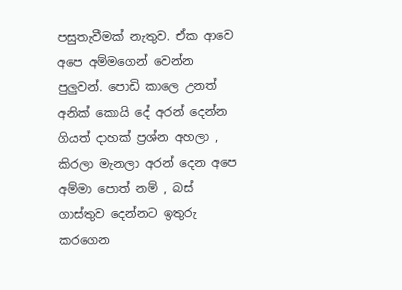පසුතැවීමක් නැතුව. ඒක ආවෙ අපෙ අම්මගෙන් වෙන්න පුලුවන්. පොඩි කාලෙ උනත් අනික් කොයි දේ අරන් දෙන්න ගියත් දාහක් ප්‍රශ්න අහලා , කිරලා මැනලා අරන් දෙන අපෙ අම්මා පොත් නම් , බස් ගාස්තුව දෙන්නට ඉතුරු කරගෙන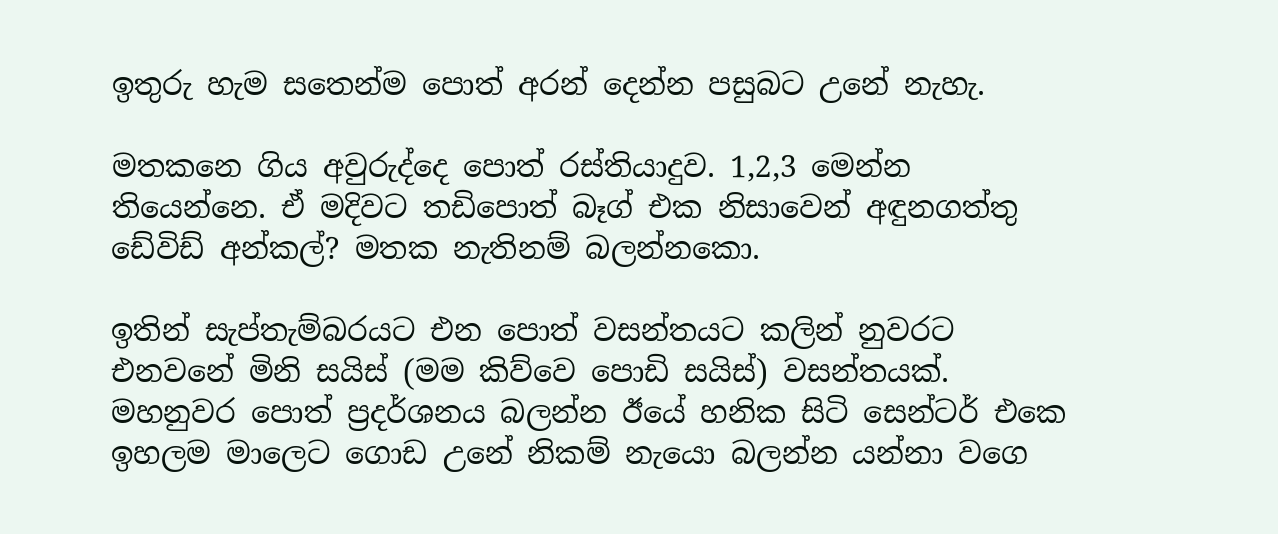ඉතුරු හැම සතෙන්ම පොත් අරන් දෙන්න පසුබට උනේ නැහැ.

මතකනෙ ගිය අවුරුද්දෙ පොත් රස්තියාදුව. 1,2,3 මෙන්න තියෙන්නෙ. ඒ මදිවට තඩිපොත් බෑග් එක නිසාවෙන් අඳුනගත්තු ඩේවිඩ් අන්කල්? මතක නැතිනම් බලන්නකො.

ඉතින් සැප්තැම්බරයට එන පොත් වසන්තයට කලින් නුවරට එනවනේ මිනි සයිස් (මම කිව්වෙ පොඩි සයිස්) වසන්තයක්. මහනුවර පොත් ප්‍රදර්ශනය බලන්න ඊයේ හනික සිටි සෙන්ටර් එකෙ ඉහලම මාලෙට ගොඩ උනේ නිකම් නැයො බලන්න යන්නා වගෙ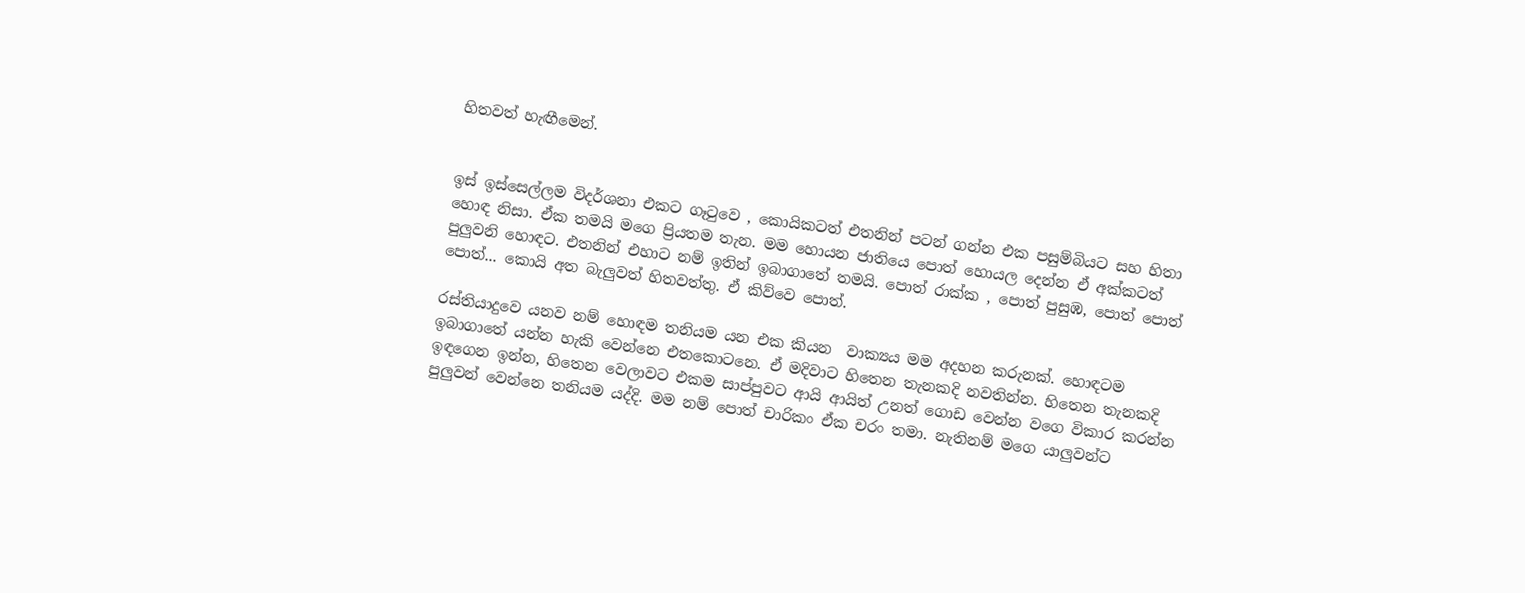හිතවත් හැඟීමෙන්.


ඉස් ඉස්සෙල්ලම විදර්ශනා එකට ගෑ‍ටුවෙ , කොයිකටත් එතනින් පටන් ගන්න එක පසුම්බියට සහ හිතා හොඳ නිසා. ඒක තමයි මගෙ ප්‍රියතම තැන. මම හොයන ජාතියෙ පොත් හොයල දෙන්න ඒ අක්කටත් පුලුවනි හොඳට. එතනින් එහාට නම් ඉතින් ඉබාගාතේ තමයි. පොත් රාක්ක , පොත් පුසුඹ, පොත් පොත් පොත්... කොයි අත බැලුවත් හිතවත්තු. ඒ කිව්වෙ පොත්.

රස්තියාදුවෙ යනව නම් හොඳම තනියම යන එක කියන  වාක්‍යය මම අදහන කරුනක්. හොඳටම ඉබාගාතේ යන්න හැකි වෙන්නෙ එතකොටනෙ. ඒ මදිවාට හිතෙන තැනකදි නවතින්න. හිතෙන තැනකදි ඉඳගෙන ඉන්න, හිතෙන වෙලාවට එකම සාප්පුවට ආයි ආයිත් උනත් ගොඩ වෙන්න වගෙ විකාර කරන්න පුලුවන් වෙන්නෙ තනියම යද්දි. මම නම් පොත් චාරිකං ඒක චරං තමා. නැතිනම් මගෙ යාලුවන්ට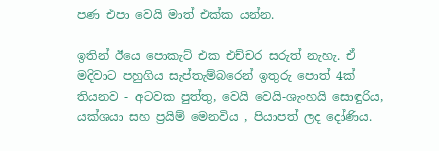පණ එපා වෙයි මාත් එක්ක යන්න.

ඉතින් ඊයෙ පොකැට් එක එච්චර සරුත් නැහැ. ඒ මදිවාට පහුගිය සැප්තැම්බරෙන් ඉතුරු පොත් 4ක් තියනව - අටවක පුත්තු, වෙයි වෙයි-ශැංහයි සොඳුරිය, යක්ශයා සහ ප්‍රයිම් මෙනවිය , පියාපත් ලද දෝණිය.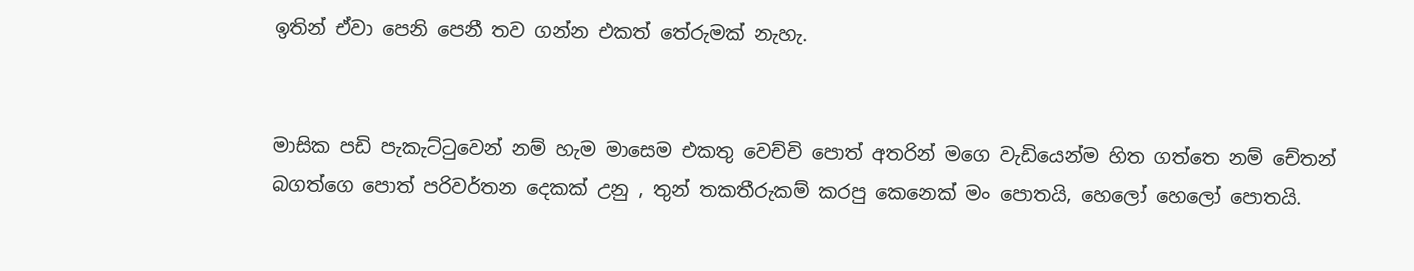ඉතින් ඒවා පෙනි පෙනී තව ගන්න එකත් තේරුමක් නැහැ.


මාසික පඩි පැකැට්‍ටුවෙන් නම් හැම මාසෙම එකතු වෙච්චි පොත් අතරින් මගෙ වැඩියෙන්ම හිත ගත්තෙ නම් චේතන් බගත්ගෙ පොත් පරිවර්තන දෙකක් උනු , තුන් තකතීරුකම් කරපු කෙනෙක් මං පොතයි, හෙලෝ හෙලෝ පොතයි.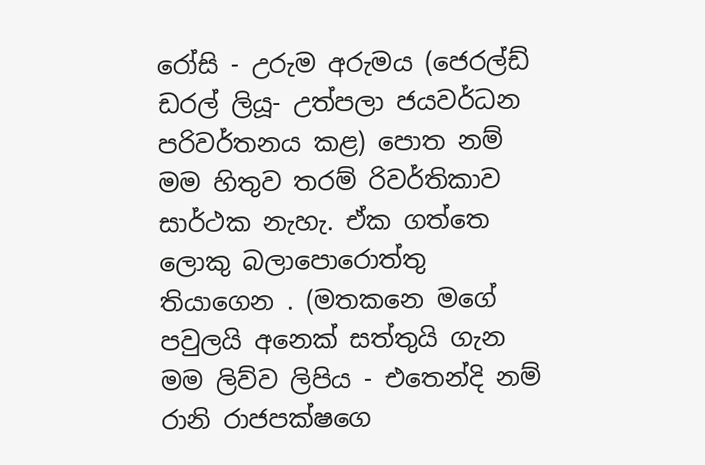රෝසි - උරුම අරුමය (ජෙරල්ඩ් ඩරල් ලියූ- උත්පලා ජයවර්ධන පරිවර්තනය කළ) පොත නම් මම හිතුව තරම් රිවර්තිකාව සාර්ථක නැහැ. ඒක ගත්තෙ ලොකු බලාපොරොත්තු තියාගෙන . (මතකනෙ මගේ පවුලයි අනෙක් සත්තුයි ගැන මම ලිව්ව ලිපිය - එතෙන්දි නම් රානි රාජපක්ෂගෙ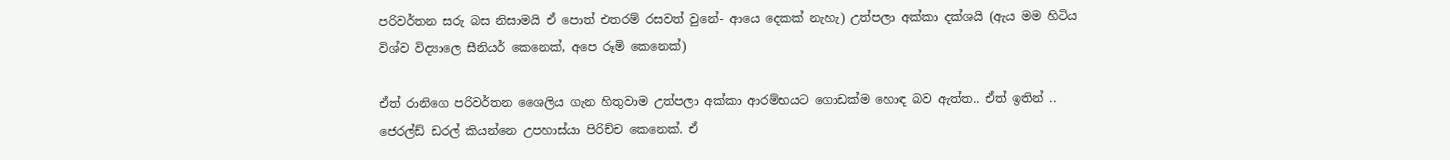පරිවර්තන සරු බස නිසාමයි ඒ පොත් එතරම් රසවත් වුනේ- ආයෙ දෙකක් නැහැ) උත්පලා අක්කා දක්ශයි (ඇය මම හිටිය විශ්ව විද්‍යාලෙ සීනියර් කෙනෙක්, අපෙ රූමි කෙනෙක්)

ඒත් රානිගෙ පරිවර්තන ශෛලිය ගැන හිතුවාම උත්පලා අක්කා ආරම්භයට ගොඩක්ම හොඳ බව ඇත්ත.. ඒත් ඉතින් .. ජෙරල්ඩ් ඩරල් කියන්නෙ උපහාස්යා පිරිච්ච කෙනෙක්. ඒ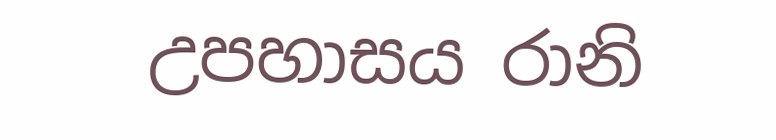උපහාසය රානි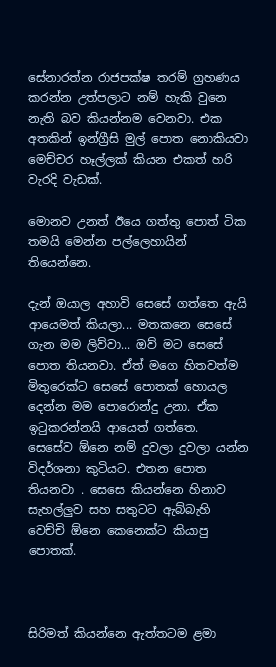සේනාරත්න රාජපක්ෂ තරම් ග්‍රහණය කරන්න උත්පලාට නම් හැකි වුනෙ නැති බව කියන්නම වෙනවා. එක අතකින් ඉන්ග්‍රීසි මුල් පොත නොකියවා මෙච්චර හෑල්ලක් කියන එකත් හරි වැරදි වැඩක්.

මොනව උනත් ඊයෙ ගත්තු පොත් ටික තමයි මෙන්න පල්ලෙහායින් තියෙන්නෙ.

දැන් ඔයාල අහාවි සෙසේ ගත්තෙ ඇයි ආයෙමත් කියලා... මතකනෙ සෙසේ ගැන මම ලිව්වා... ඔව් මට සෙසේ පොත තියනවා. ඒත් මගෙ හිතවත්ම මිතුරෙක්ට සෙසේ පොතක් හොයල දෙන්න මම පොරොන්දු උනා. ඒක ඉ‍ටුකරන්නයි ආයෙත් ගත්තෙ. සෙසේව ඕනෙ නම් දුවලා දුවලා යන්න විදර්ශනා කුටියට. එතන පොත තියනවා . සෙසෙ කියන්නෙ හිනාව සැහල්ලුව සහ සතුටට ඇබ්බැහි වෙච්චි ඕනෙ කෙනෙක්ට කියාපු පොතක්.



සිරිමත් කියන්නෙ ඇත්තටම ළමා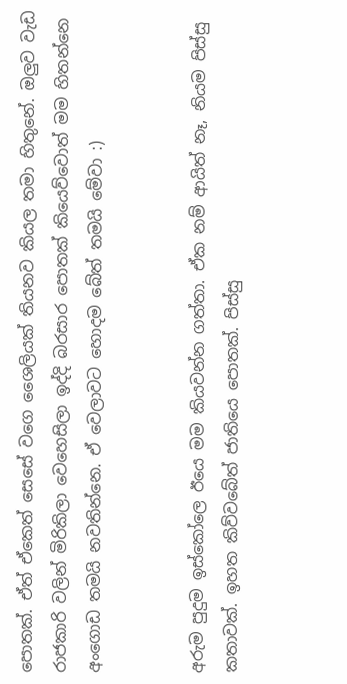පොතක්. ඒත් ඒකෙත් සෙසේ වගෙ ශෛලියක් තියනව කියල තමා හිතුනේ. ඔලුව වැඩ රාජකාරි වලින් මිරිකිලා වෙහෙසිලා ඉද්දි බරසාර පොතක් කියෙව්වොත් මම හිතන්නෙ අංගොඩ තමයි නවතින්නෙ. ඒ වෙලාවට හොදම බේත් තමයි මේවා :)


අරුම පුදුම ඉස්කෝලෙ ඊයෙ මම කියවන්න ගත්තා. ඒක නම් ආයිත් නෑ, නියම පිස්සු කතාවක්. ඉහත කිව්වබේත් ජාතියෙ පොතක්. පිස්සු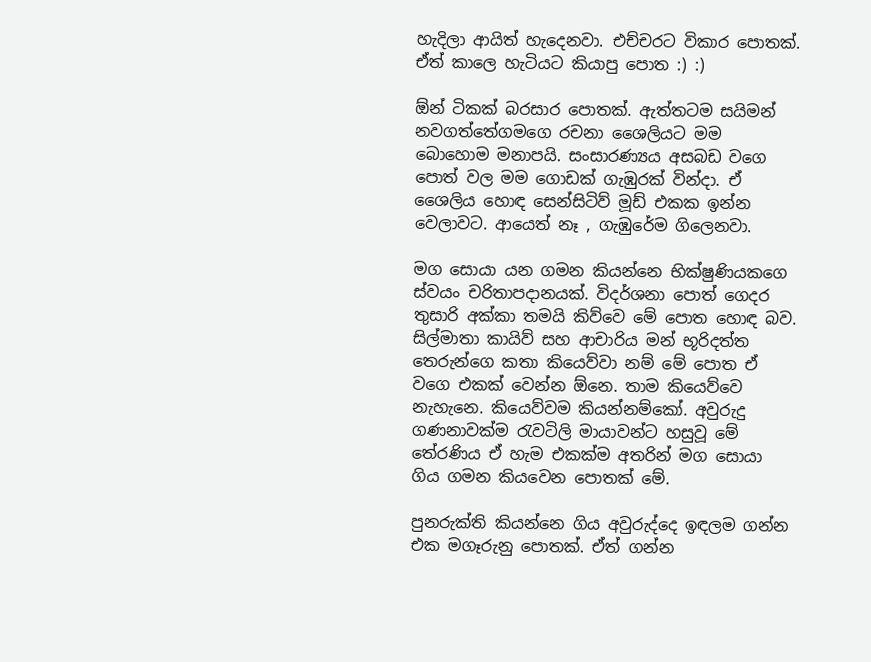හැදිලා ආයිත් හැදෙනවා. එච්චරට විකාර පොතක්. ඒත් කාලෙ හැටියට කියාපු පොත :) :)

ඕන් ටිකක් බරසාර පොතක්. ඇත්තටම සයිමන් නවගත්තේගමගෙ රචනා ශෛලියට මම බොහොම මනාපයි. සංසාරණ්‍යය අසබඩ වගෙ පොත් වල මම ගොඩක් ගැඹුරක් වින්දා. ඒ ශෛලිය හොඳ සෙන්සිටිව් මූඩ් එකක ඉන්න වෙලාවට. ආයෙත් නෑ , ගැඹුරේම ගිලෙනවා.

මග සොයා යන ගමන කියන්නෙ භික්ෂුණියකගෙ ස්වයං චරිතාපදානයක්. විදර්ශනා පොත් ගෙදර තුසාරි අක්කා තමයි කිව්වෙ මේ පොත හොඳ බව. සිල්මාතා කායිව් සහ ආචාරිය මන් භූරිදත්ත තෙරුන්ගෙ කතා කියෙව්වා නම් මේ පොත ඒ වගෙ එකක් වෙන්න ඕනෙ. තාම කියෙව්වෙ නැහැනෙ. කියෙව්වම කියන්නම්කෝ. අවුරුදු ගණනාවක්ම රැවටිලි මායාවන්ට හසුවූ මේ තේරණිය ඒ හැම එකක්ම අතරින් මග සොයා ගිය ගමන කියවෙන පොතක් මේ.

පුනරුක්ති කියන්නෙ ගිය අවුරුද්දෙ ඉඳලම ගන්න එක මගෑරුනු පොතක්. ඒත් ගන්න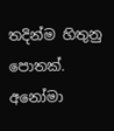තදින්ම හිතුනු පොතක්. අනෝමා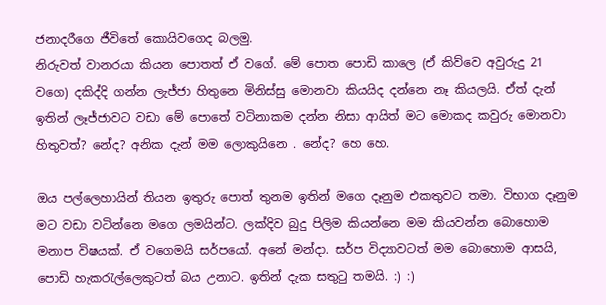ජනාදරීගෙ ජීවිතේ කොයිවගෙද බලමු.
නිරුවත් වානරයා කියන පොතත් ඒ වගේ. මේ පොත පොඩි කාලෙ (ඒ කිව්වෙ අවුරුදු 21 වගෙ) දකිද්දි ගන්න ලැජ්ජා හිතුනෙ මිනිස්සු මොනවා කියයිද දන්නෙ නෑ කියලයි. ඒත් දැන් ඉතින් ලෑජ්ජාවට වඩා මේ පොතේ වටිනාකම දන්න නිසා ආයිත් මට මොකද කවුරු මොනවා හිතුවත්? නේද? අනික දැන් මම ලොකුයිනෙ . නේද? හෙ හෙ.

ඔය පල්ලෙහායින් තියන ඉතුරු පොත් තුනම ඉතින් මගෙ දෑනුම එකතුවට තමා. විභාග දෑනුම මට වඩා වටින්නෙ මගෙ ලමයින්ට. ලක්දිව බුදු පිලිම කියන්නෙ මම කියවන්න බොහොම මනාප විෂයක්. ඒ වගෙමයි සර්පයෝ. අනේ මන්දා. සර්ප විද්‍යාවටත් මම බොහොම ආසයි, පොඩි හැකරැල්ලෙකුටත් බය උනාට. ඉතින් දැක සතුටු තමයි. :) :)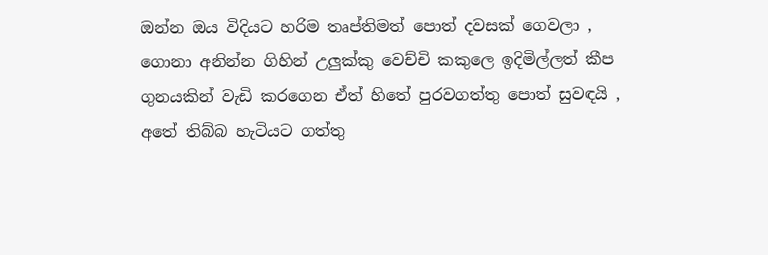ඔන්න ඔය විදියට හරිම තෘප්තිමත් පොත් දවසක් ගෙවලා , ගොනා අනින්න ගිහින් උලුක්කු වෙච්චි කකුලෙ ඉදිමිල්ලත් කීප ගුනයකින් වැඩි කරගෙන ඒත් හිතේ පුරවගත්තු පොත් සුවඳයි , අතේ තිබ්බ හැටියට ගත්තු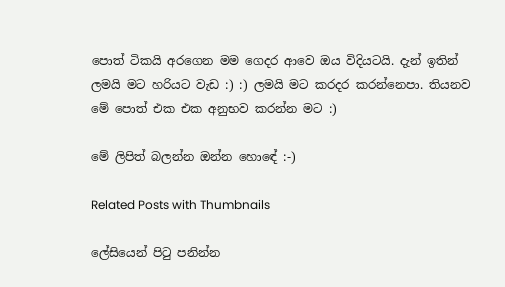පොත් ටිකයි අරගෙන මම ගෙදර ආවෙ ඔය විදියටයි. දැන් ඉතින් ලමයි මට හරියට වැඩ :) :) ලමයි මට කරදර කරන්නෙපා. තියනව මේ පොත් එක එක අනුභව කරන්න මට :)

මේ ලිපිත් බලන්න ඔන්න හොඳේ :-)

Related Posts with Thumbnails

ලේසියෙන් පිටු පනින්න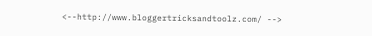<--http://www.bloggertricksandtoolz.com/ -->